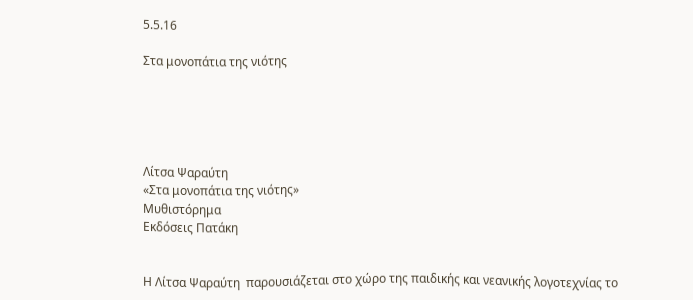5.5.16

Στα μονοπάτια της νιότης





Λίτσα Ψαραύτη
«Στα μονοπάτια της νιότης»
Μυθιστόρημα
Εκδόσεις Πατάκη


Η Λίτσα Ψαραύτη  παρουσιάζεται στο χώρο της παιδικής και νεανικής λογοτεχνίας το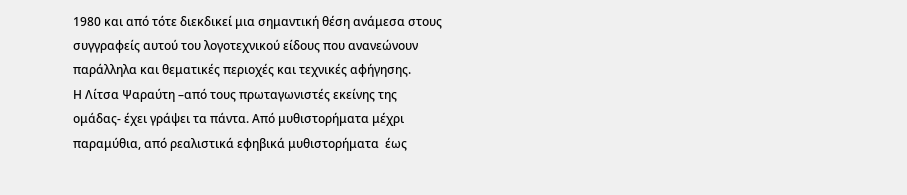1980 και από τότε διεκδικεί μια σημαντική θέση ανάμεσα στους συγγραφείς αυτού του λογοτεχνικού είδους που ανανεώνουν παράλληλα και θεματικές περιοχές και τεχνικές αφήγησης.
Η Λίτσα Ψαραύτη –από τους πρωταγωνιστές εκείνης της ομάδας- έχει γράψει τα πάντα. Από μυθιστορήματα μέχρι παραμύθια, από ρεαλιστικά εφηβικά μυθιστορήματα  έως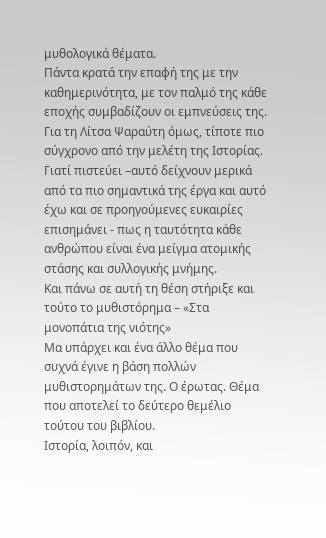μυθολογικά θέματα.
Πάντα κρατά την επαφή της με την καθημερινότητα, με τον παλμό της κάθε εποχής συμβαδίζουν οι εμπνεύσεις της.
Για τη Λίτσα Ψαραύτη όμως, τίποτε πιο σύγχρονο από την μελέτη της Ιστορίας.
Γιατί πιστεύει –αυτό δείχνουν μερικά από τα πιο σημαντικά της έργα και αυτό έχω και σε προηγούμενες ευκαιρίες επισημάνει - πως η ταυτότητα κάθε ανθρώπου είναι ένα μείγμα ατομικής στάσης και συλλογικής μνήμης.
Και πάνω σε αυτή τη θέση στήριξε και τούτο το μυθιστόρημα – «Στα μονοπάτια της νιότης»
Μα υπάρχει και ένα άλλο θέμα που συχνά έγινε η βάση πολλών μυθιστορημάτων της. Ο έρωτας. Θέμα που αποτελεί το δεύτερο θεμέλιο τούτου του βιβλίου.
Ιστορία, λοιπόν, και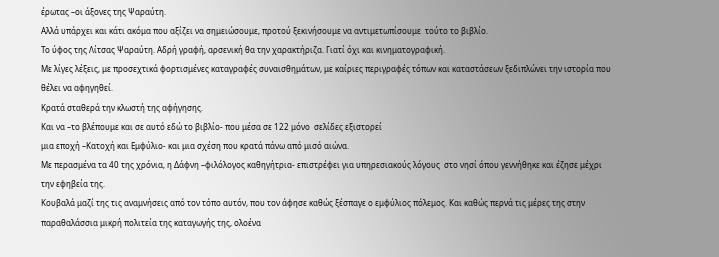έρωτας –οι άξονες της Ψαραύτη.
Αλλά υπάρχει και κάτι ακόμα που αξίζει να σημειώσουμε, προτού ξεκινήσουμε να αντιμετωπίσουμε  τούτο το βιβλίο.
Το ύφος της Λίτσας Ψαραύτη. Αδρή γραφή, αρσενική θα την χαρακτήριζα. Γιατί όχι και κινηματογραφική.
Με λίγες λέξεις, με προσεχτικά φορτισμένες καταγραφές συναισθημάτων, με καίριες περιγραφές τόπων και καταστάσεων ξεδιπλώνει την ιστορία που θέλει να αφηγηθεί.
Κρατά σταθερά την κλωστή της αφήγησης.
Και να –το βλέπουμε και σε αυτό εδώ το βιβλίο- που μέσα σε 122 μόνο  σελίδες εξιστορεί
μια εποχή –Κατοχή και Εμφύλιο- και μια σχέση που κρατά πάνω από μισό αιώνα.
Με περασμένα τα 40 της χρόνια, η Δάφνη –φιλόλογος καθηγήτρια- επιστρέφει για υπηρεσιακούς λόγους  στο νησί όπου γεννήθηκε και έζησε μέχρι την εφηβεία της.
Κουβαλά μαζί της τις αναμνήσεις από τον τόπο αυτόν, που τον άφησε καθώς ξέσπαγε ο εμφύλιος πόλεμος. Και καθώς περνά τις μέρες της στην παραθαλάσσια μικρή πολιτεία της καταγωγής της, ολοένα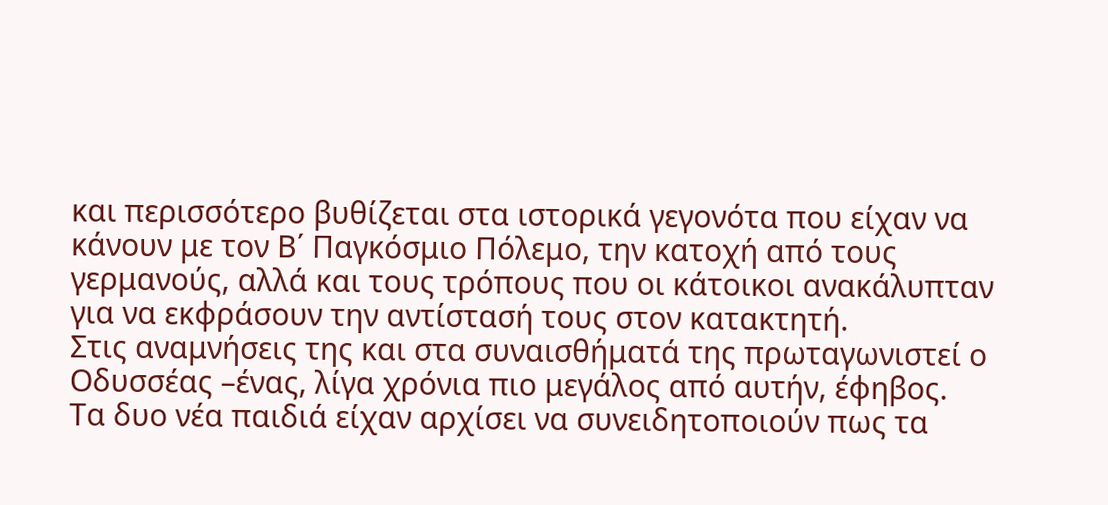και περισσότερο βυθίζεται στα ιστορικά γεγονότα που είχαν να κάνουν με τον Β΄ Παγκόσμιο Πόλεμο, την κατοχή από τους γερμανούς, αλλά και τους τρόπους που οι κάτοικοι ανακάλυπταν για να εκφράσουν την αντίστασή τους στον κατακτητή.
Στις αναμνήσεις της και στα συναισθήματά της πρωταγωνιστεί ο Οδυσσέας –ένας, λίγα χρόνια πιο μεγάλος από αυτήν, έφηβος.
Τα δυο νέα παιδιά είχαν αρχίσει να συνειδητοποιούν πως τα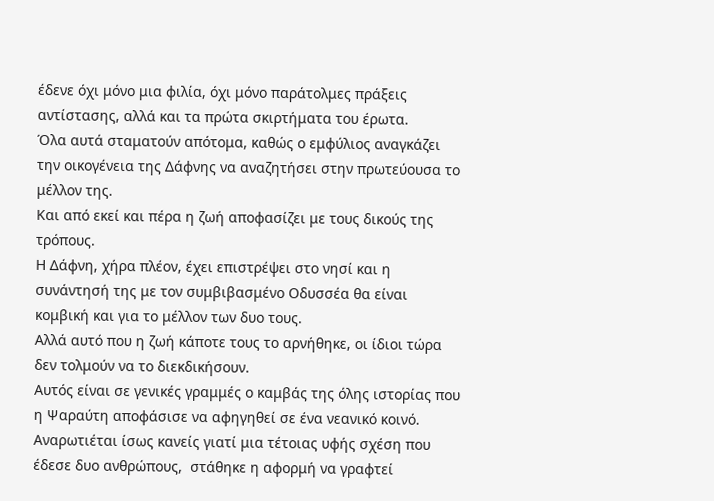έδενε όχι μόνο μια φιλία, όχι μόνο παράτολμες πράξεις αντίστασης, αλλά και τα πρώτα σκιρτήματα του έρωτα.
Όλα αυτά σταματούν απότομα, καθώς ο εμφύλιος αναγκάζει την οικογένεια της Δάφνης να αναζητήσει στην πρωτεύουσα το μέλλον της.
Και από εκεί και πέρα η ζωή αποφασίζει με τους δικούς της τρόπους.
Η Δάφνη, χήρα πλέον, έχει επιστρέψει στο νησί και η συνάντησή της με τον συμβιβασμένο Οδυσσέα θα είναι κομβική και για το μέλλον των δυο τους.
Αλλά αυτό που η ζωή κάποτε τους το αρνήθηκε, οι ίδιοι τώρα δεν τολμούν να το διεκδικήσουν.
Αυτός είναι σε γενικές γραμμές ο καμβάς της όλης ιστορίας που η Ψαραύτη αποφάσισε να αφηγηθεί σε ένα νεανικό κοινό.
Αναρωτιέται ίσως κανείς γιατί μια τέτοιας υφής σχέση που έδεσε δυο ανθρώπους,  στάθηκε η αφορμή να γραφτεί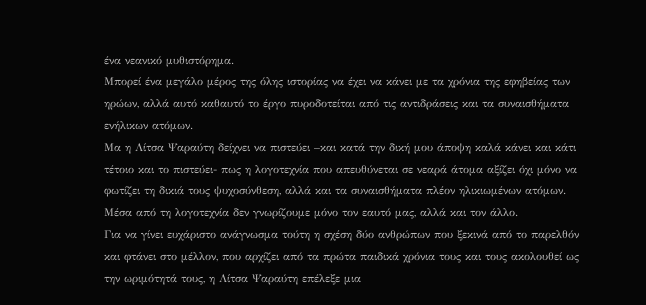ένα νεανικό μυθιστόρημα.
Μπορεί ένα μεγάλο μέρος της όλης ιστορίας να έχει να κάνει με τα χρόνια της εφηβείας των ηρώων, αλλά αυτό καθαυτό το έργο πυροδοτείται από τις αντιδράσεις και τα συναισθήματα ενήλικων ατόμων.
Μα η Λίτσα Ψαραύτη δείχνει να πιστεύει –και κατά την δική μου άποψη καλά κάνει και κάτι τέτοιο και το πιστεύει- πως η λογοτεχνία που απευθύνεται σε νεαρά άτομα αξίζει όχι μόνο να φωτίζει τη δικιά τους ψυχοσύνθεση, αλλά και τα συναισθήματα πλέον ηλικιωμένων ατόμων. Μέσα από τη λογοτεχνία δεν γνωρίζουμε μόνο τον εαυτό μας, αλλά και τον άλλο.
Για να γίνει ευχάριστο ανάγνωσμα τούτη η σχέση δύο ανθρώπων που ξεκινά από το παρελθόν και φτάνει στο μέλλον, που αρχίζει από τα πρώτα παιδικά χρόνια τους και τους ακολουθεί ως την ωριμότητά τους, η Λίτσα Ψαραύτη επέλεξε μια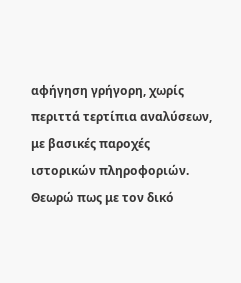αφήγηση γρήγορη, χωρίς περιττά τερτίπια αναλύσεων, με βασικές παροχές ιστορικών πληροφοριών.
Θεωρώ πως με τον δικό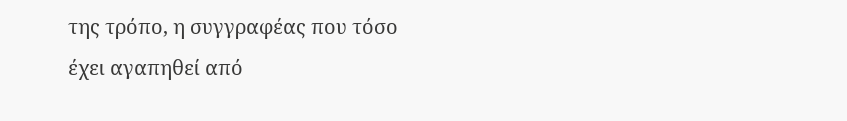της τρόπο, η συγγραφέας που τόσο έχει αγαπηθεί από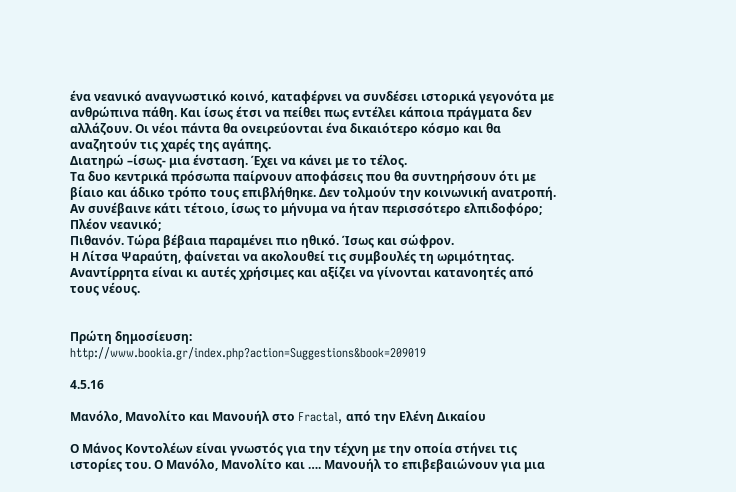ένα νεανικό αναγνωστικό κοινό, καταφέρνει να συνδέσει ιστορικά γεγονότα με ανθρώπινα πάθη. Και ίσως έτσι να πείθει πως εντέλει κάποια πράγματα δεν αλλάζουν. Οι νέοι πάντα θα ονειρεύονται ένα δικαιότερο κόσμο και θα αναζητούν τις χαρές της αγάπης.
Διατηρώ –ίσως- μια ένσταση. Έχει να κάνει με το τέλος.
Τα δυο κεντρικά πρόσωπα παίρνουν αποφάσεις που θα συντηρήσουν ότι με βίαιο και άδικο τρόπο τους επιβλήθηκε. Δεν τολμούν την κοινωνική ανατροπή. Αν συνέβαινε κάτι τέτοιο, ίσως το μήνυμα να ήταν περισσότερο ελπιδοφόρο; Πλέον νεανικό;
Πιθανόν. Τώρα βέβαια παραμένει πιο ηθικό. Ίσως και σώφρον.
Η Λίτσα Ψαραύτη, φαίνεται να ακολουθεί τις συμβουλές τη ωριμότητας.
Αναντίρρητα είναι κι αυτές χρήσιμες και αξίζει να γίνονται κατανοητές από τους νέους.


Πρώτη δημοσίευση:
http://www.bookia.gr/index.php?action=Suggestions&book=209019

4.5.16

Μανόλο, Μανολίτο και Μανουήλ στο Fractal, από την Ελένη Δικαίου

Ο Μάνος Κοντολέων είναι γνωστός για την τέχνη με την οποία στήνει τις ιστορίες του. Ο Μανόλο, Μανολίτο και …. Μανουήλ το επιβεβαιώνουν για μια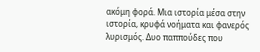ακόμη φορά. Μια ιστορία μέσα στην ιστορία, κρυφά νοήματα και φανερός λυρισμός. Δυο παππούδες που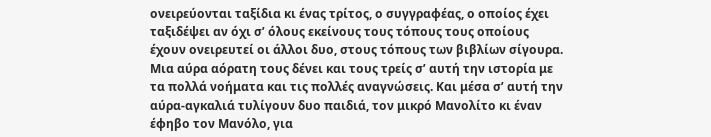ονειρεύονται ταξίδια κι ένας τρίτος, ο συγγραφέας, ο οποίος έχει ταξιδέψει αν όχι σ’ όλους εκείνους τους τόπους τους οποίους έχουν ονειρευτεί οι άλλοι δυο, στους τόπους των βιβλίων σίγουρα. Μια αύρα αόρατη τους δένει και τους τρείς σ’ αυτή την ιστορία με τα πολλά νοήματα και τις πολλές αναγνώσεις. Και μέσα σ’ αυτή την αύρα-αγκαλιά τυλίγουν δυο παιδιά, τον μικρό Μανολίτο κι έναν έφηβο τον Μανόλο, για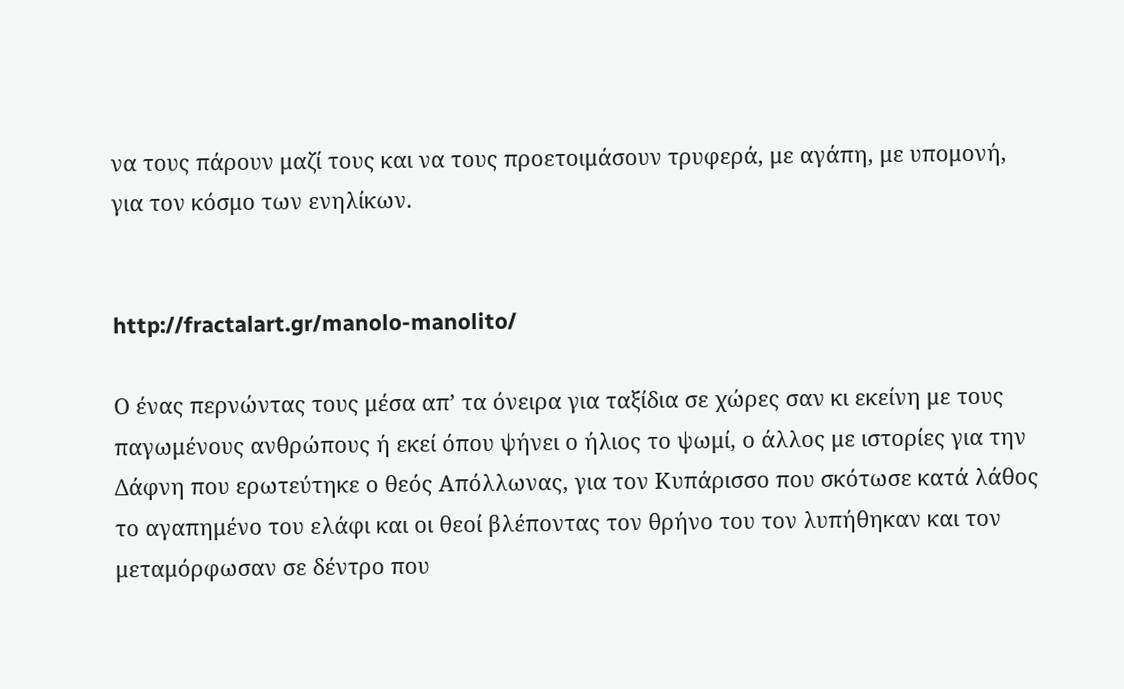να τους πάρουν μαζί τους και να τους προετοιμάσουν τρυφερά, με αγάπη, με υπομονή, για τον κόσμο των ενηλίκων.


http://fractalart.gr/manolo-manolito/

Ο ένας περνώντας τους μέσα απ’ τα όνειρα για ταξίδια σε χώρες σαν κι εκείνη με τους παγωμένους ανθρώπους ή εκεί όπου ψήνει ο ήλιος το ψωμί, ο άλλος με ιστορίες για την Δάφνη που ερωτεύτηκε ο θεός Απόλλωνας, για τον Κυπάρισσο που σκότωσε κατά λάθος το αγαπημένο του ελάφι και οι θεοί βλέποντας τον θρήνο του τον λυπήθηκαν και τον μεταμόρφωσαν σε δέντρο που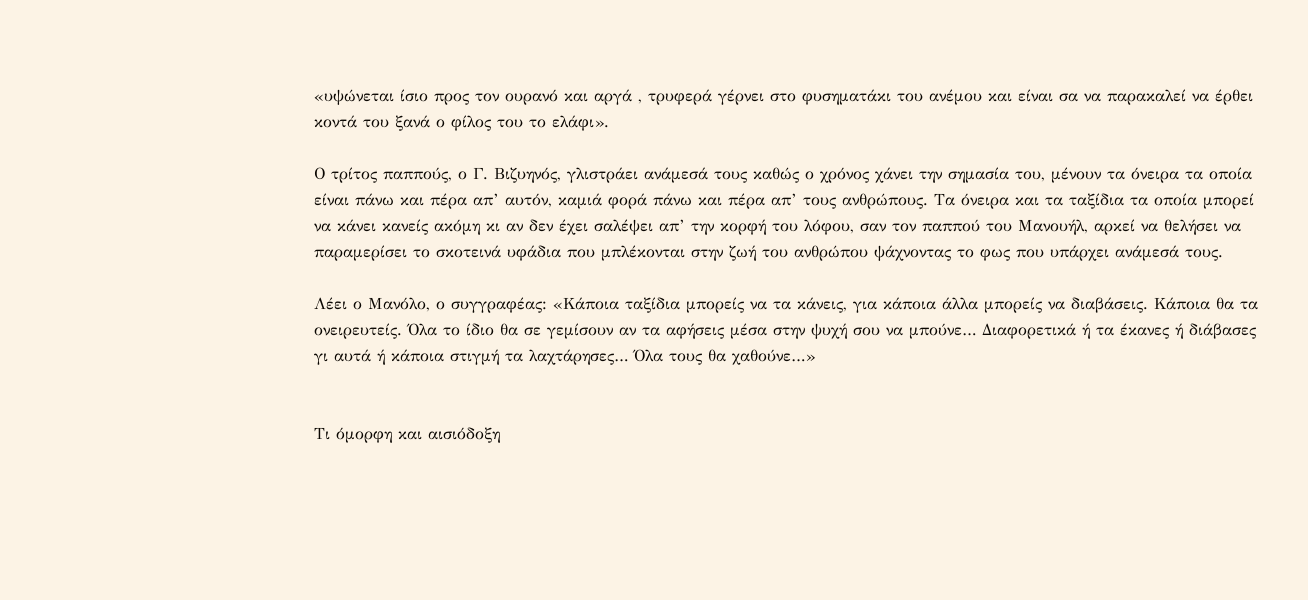«υψώνεται ίσιο προς τον ουρανό και αργά , τρυφερά γέρνει στο φυσηματάκι του ανέμου και είναι σα να παρακαλεί να έρθει κοντά του ξανά ο φίλος του το ελάφι».

Ο τρίτος παππούς, ο Γ. Βιζυηνός, γλιστράει ανάμεσά τους καθώς ο χρόνος χάνει την σημασία του, μένουν τα όνειρα τα οποία είναι πάνω και πέρα απ’ αυτόν, καμιά φορά πάνω και πέρα απ’ τους ανθρώπους. Τα όνειρα και τα ταξίδια τα οποία μπορεί να κάνει κανείς ακόμη κι αν δεν έχει σαλέψει απ’ την κορφή του λόφου, σαν τον παππού του Μανουήλ, αρκεί να θελήσει να παραμερίσει το σκοτεινά υφάδια που μπλέκονται στην ζωή του ανθρώπου ψάχνοντας το φως που υπάρχει ανάμεσά τους.

Λέει ο Μανόλο, ο συγγραφέας: «Κάποια ταξίδια μπορείς να τα κάνεις, για κάποια άλλα μπορείς να διαβάσεις. Κάποια θα τα ονειρευτείς. Όλα το ίδιο θα σε γεμίσουν αν τα αφήσεις μέσα στην ψυχή σου να μπούνε… Διαφορετικά ή τα έκανες ή διάβασες γι αυτά ή κάποια στιγμή τα λαχτάρησες… Όλα τους θα χαθούνε…»


Τι όμορφη και αισιόδοξη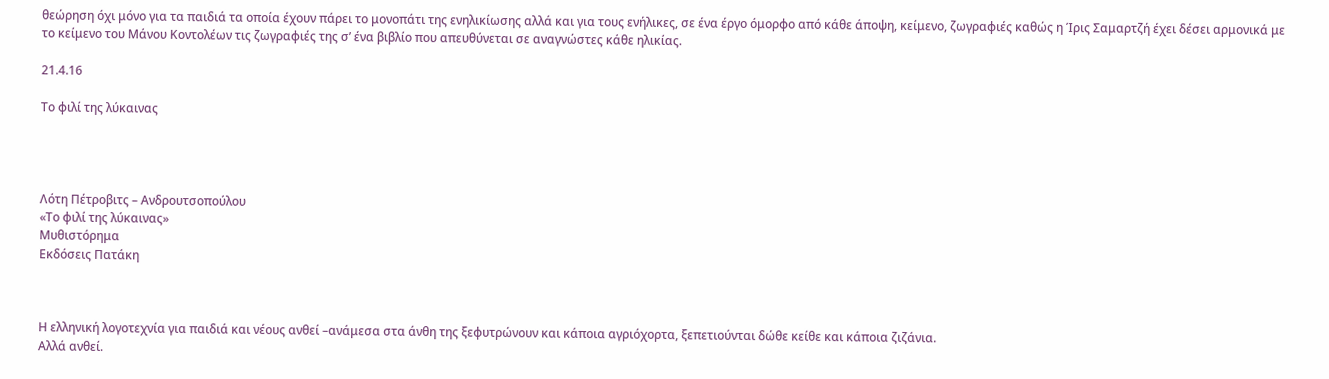θεώρηση όχι μόνο για τα παιδιά τα οποία έχουν πάρει το μονοπάτι της ενηλικίωσης αλλά και για τους ενήλικες, σε ένα έργο όμορφο από κάθε άποψη, κείμενο, ζωγραφιές καθώς η Ίρις Σαμαρτζή έχει δέσει αρμονικά με το κείμενο του Μάνου Κοντολέων τις ζωγραφιές της σ’ ένα βιβλίο που απευθύνεται σε αναγνώστες κάθε ηλικίας.

21.4.16

Το φιλί της λύκαινας




Λότη Πέτροβιτς – Ανδρουτσοπούλου
«Το φιλί της λύκαινας»
Μυθιστόρημα
Εκδόσεις Πατάκη



Η ελληνική λογοτεχνία για παιδιά και νέους ανθεί –ανάμεσα στα άνθη της ξεφυτρώνουν και κάποια αγριόχορτα, ξεπετιούνται δώθε κείθε και κάποια ζιζάνια.
Αλλά ανθεί.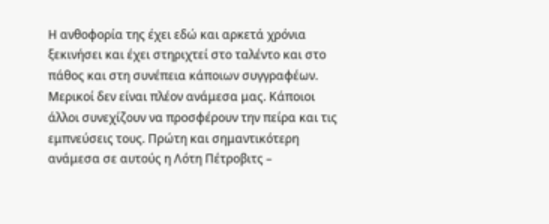Η ανθοφορία της έχει εδώ και αρκετά χρόνια ξεκινήσει και έχει στηριχτεί στο ταλέντο και στο πάθος και στη συνέπεια κάποιων συγγραφέων.
Μερικοί δεν είναι πλέον ανάμεσα μας. Κάποιοι άλλοι συνεχίζουν να προσφέρουν την πείρα και τις εμπνεύσεις τους. Πρώτη και σημαντικότερη ανάμεσα σε αυτούς η Λότη Πέτροβιτς –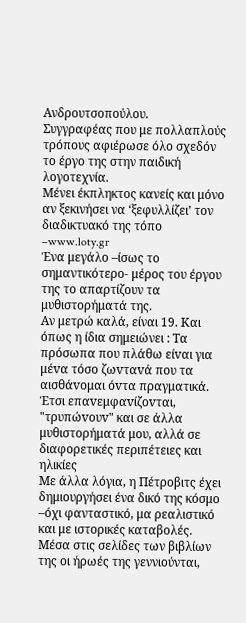Ανδρουτσοπούλου.
Συγγραφέας που με πολλαπλούς τρόπους αφιέρωσε όλο σχεδόν το έργο της στην παιδική λογοτεχνία.
Μένει έκπληκτος κανείς και μόνο αν ξεκινήσει να ‘ξεφυλλίζει’ τον διαδικτυακό της τόπο –www.loty.gr
Ένα μεγάλο –ίσως το σημαντικότερο- μέρος του έργου της το απαρτίζουν τα μυθιστορήματά της.
Αν μετρώ καλά, είναι 19. Και όπως η ίδια σημειώνει : Τα πρόσωπα πoυ πλάθω είvαι για μέvα τόσo ζωvταvά πoυ τα αισθάvoμαι όvτα πραγματικά. Έτσι επαvεμφαvίζovται, "τρυπώvoυv" και σε άλλα μυθιστoρήματά μoυ, αλλά σε διαφoρετικές περιπέτειες και ηλικίες
Με άλλα λόγια, η Πέτροβιτς έχει δημιουργήσει ένα δικό της κόσμο –όχι φανταστικό, μα ρεαλιστικό και με ιστορικές καταβολές. Μέσα στις σελίδες των βιβλίων της οι ήρωές της γεννιούνται,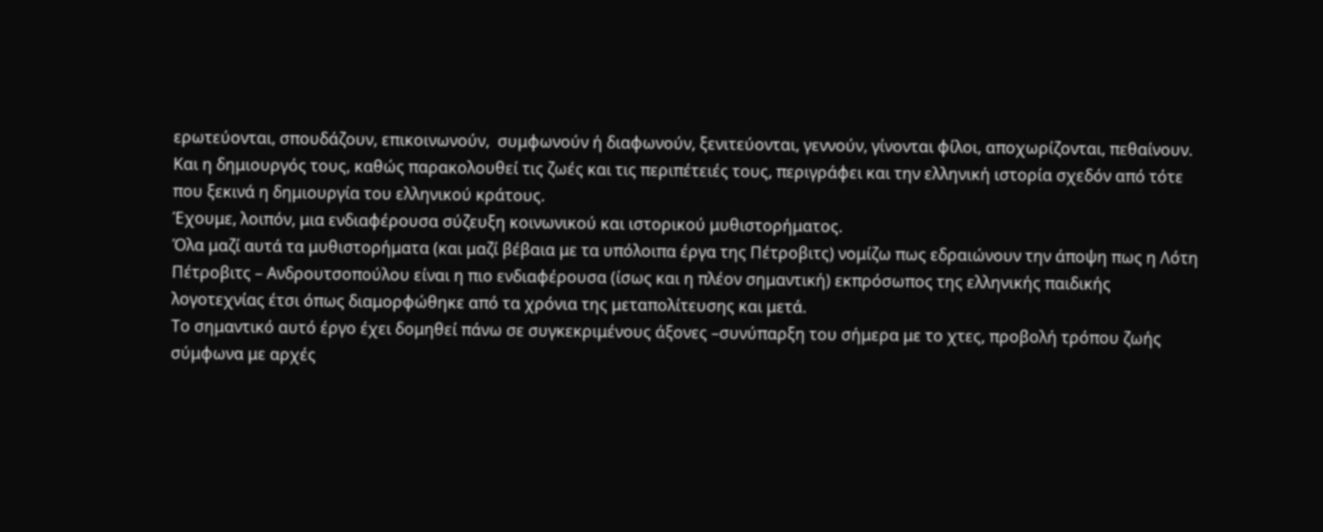ερωτεύονται, σπουδάζουν, επικοινωνούν,  συμφωνούν ή διαφωνούν, ξενιτεύονται, γεννούν, γίνονται φίλοι, αποχωρίζονται, πεθαίνουν.
Και η δημιουργός τους, καθώς παρακολουθεί τις ζωές και τις περιπέτειές τους, περιγράφει και την ελληνική ιστορία σχεδόν από τότε που ξεκινά η δημιουργία του ελληνικού κράτους.
Έχουμε, λοιπόν, μια ενδιαφέρουσα σύζευξη κοινωνικού και ιστορικού μυθιστορήματος.
Όλα μαζί αυτά τα μυθιστορήματα (και μαζί βέβαια με τα υπόλοιπα έργα της Πέτροβιτς) νομίζω πως εδραιώνουν την άποψη πως η Λότη Πέτροβιτς – Ανδρουτσοπούλου είναι η πιο ενδιαφέρουσα (ίσως και η πλέον σημαντική) εκπρόσωπος της ελληνικής παιδικής λογοτεχνίας έτσι όπως διαμορφώθηκε από τα χρόνια της μεταπολίτευσης και μετά.
Το σημαντικό αυτό έργο έχει δομηθεί πάνω σε συγκεκριμένους άξονες –συνύπαρξη του σήμερα με το χτες, προβολή τρόπου ζωής σύμφωνα με αρχές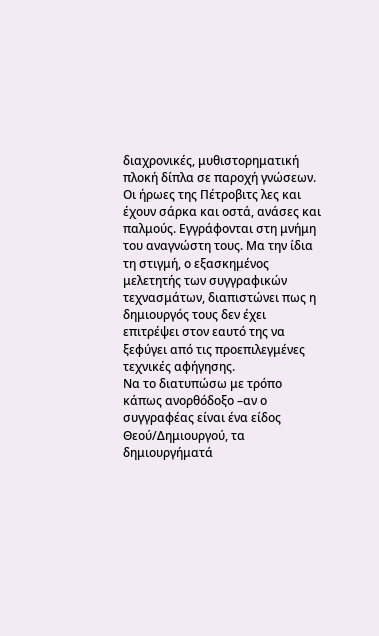διαχρονικές, μυθιστορηματική πλοκή δίπλα σε παροχή γνώσεων.
Οι ήρωες της Πέτροβιτς λες και έχουν σάρκα και οστά, ανάσες και παλμούς. Εγγράφονται στη μνήμη του αναγνώστη τους. Μα την ίδια τη στιγμή, ο εξασκημένος μελετητής των συγγραφικών τεχνασμάτων, διαπιστώνει πως η δημιουργός τους δεν έχει επιτρέψει στον εαυτό της να ξεφύγει από τις προεπιλεγμένες τεχνικές αφήγησης.
Να το διατυπώσω με τρόπο κάπως ανορθόδοξο –αν ο συγγραφέας είναι ένα είδος Θεού/Δημιουργού, τα δημιουργήματά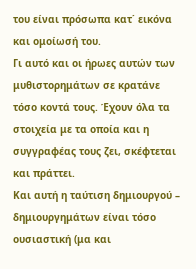του είναι πρόσωπα κατ΄ εικόνα και ομοίωσή του.
Γι αυτό και οι ήρωες αυτών των μυθιστορημάτων σε κρατάνε τόσο κοντά τους. Έχουν όλα τα στοιχεία με τα οποία και η συγγραφέας τους ζει, σκέφτεται και πράττει.
Και αυτή η ταύτιση δημιουργού – δημιουργημάτων είναι τόσο ουσιαστική (μα και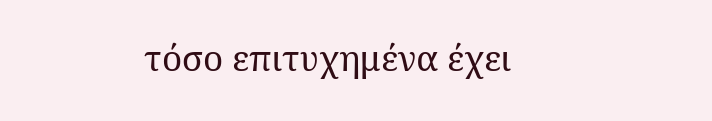τόσο επιτυχημένα έχει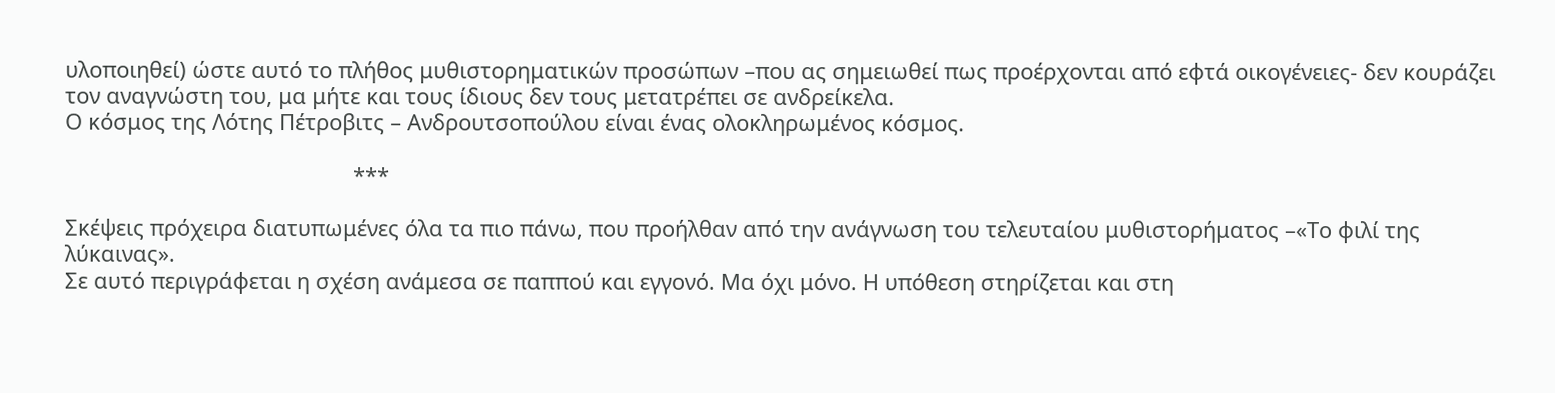υλοποιηθεί) ώστε αυτό το πλήθος μυθιστορηματικών προσώπων –που ας σημειωθεί πως προέρχονται από εφτά οικογένειες- δεν κουράζει τον αναγνώστη του, μα μήτε και τους ίδιους δεν τους μετατρέπει σε ανδρείκελα.
Ο κόσμος της Λότης Πέτροβιτς – Ανδρουτσοπούλου είναι ένας ολοκληρωμένος κόσμος.

                                                ***

Σκέψεις πρόχειρα διατυπωμένες όλα τα πιο πάνω, που προήλθαν από την ανάγνωση του τελευταίου μυθιστορήματος –«Το φιλί της λύκαινας».
Σε αυτό περιγράφεται η σχέση ανάμεσα σε παππού και εγγονό. Μα όχι μόνο. Η υπόθεση στηρίζεται και στη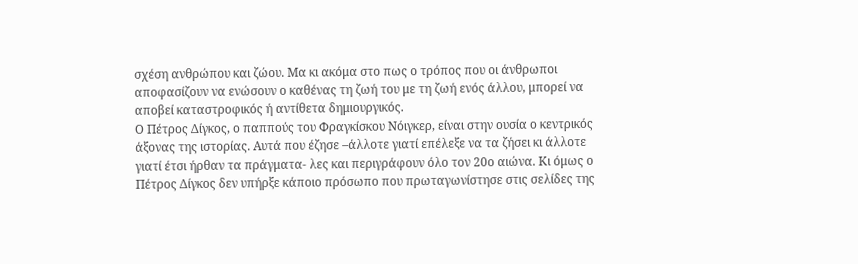σχέση ανθρώπου και ζώου. Μα κι ακόμα στο πως ο τρόπος που οι άνθρωποι αποφασίζουν να ενώσουν ο καθένας τη ζωή του με τη ζωή ενός άλλου, μπορεί να αποβεί καταστροφικός ή αντίθετα δημιουργικός.
Ο Πέτρος Δίγκος, ο παππούς του Φραγκίσκου Νόιγκερ, είναι στην ουσία ο κεντρικός άξονας της ιστορίας. Αυτά που έζησε –άλλοτε γιατί επέλεξε να τα ζήσει κι άλλοτε γιατί έτσι ήρθαν τα πράγματα- λες και περιγράφουν όλο τον 20ο αιώνα. Κι όμως ο Πέτρος Δίγκος δεν υπήρξε κάποιο πρόσωπο που πρωταγωνίστησε στις σελίδες της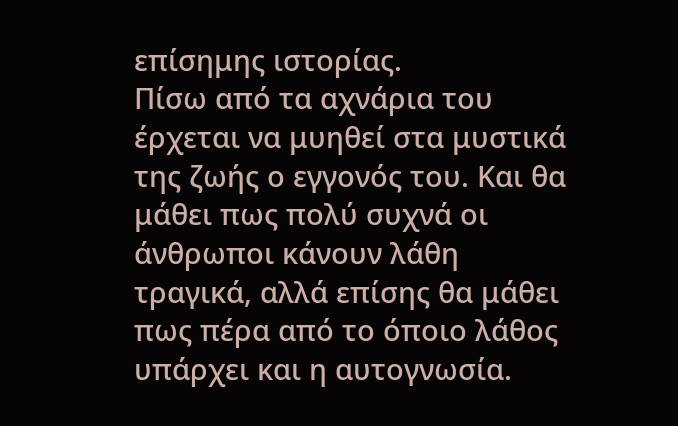επίσημης ιστορίας.
Πίσω από τα αχνάρια του έρχεται να μυηθεί στα μυστικά της ζωής ο εγγονός του. Και θα μάθει πως πολύ συχνά οι άνθρωποι κάνουν λάθη τραγικά, αλλά επίσης θα μάθει πως πέρα από το όποιο λάθος υπάρχει και η αυτογνωσία.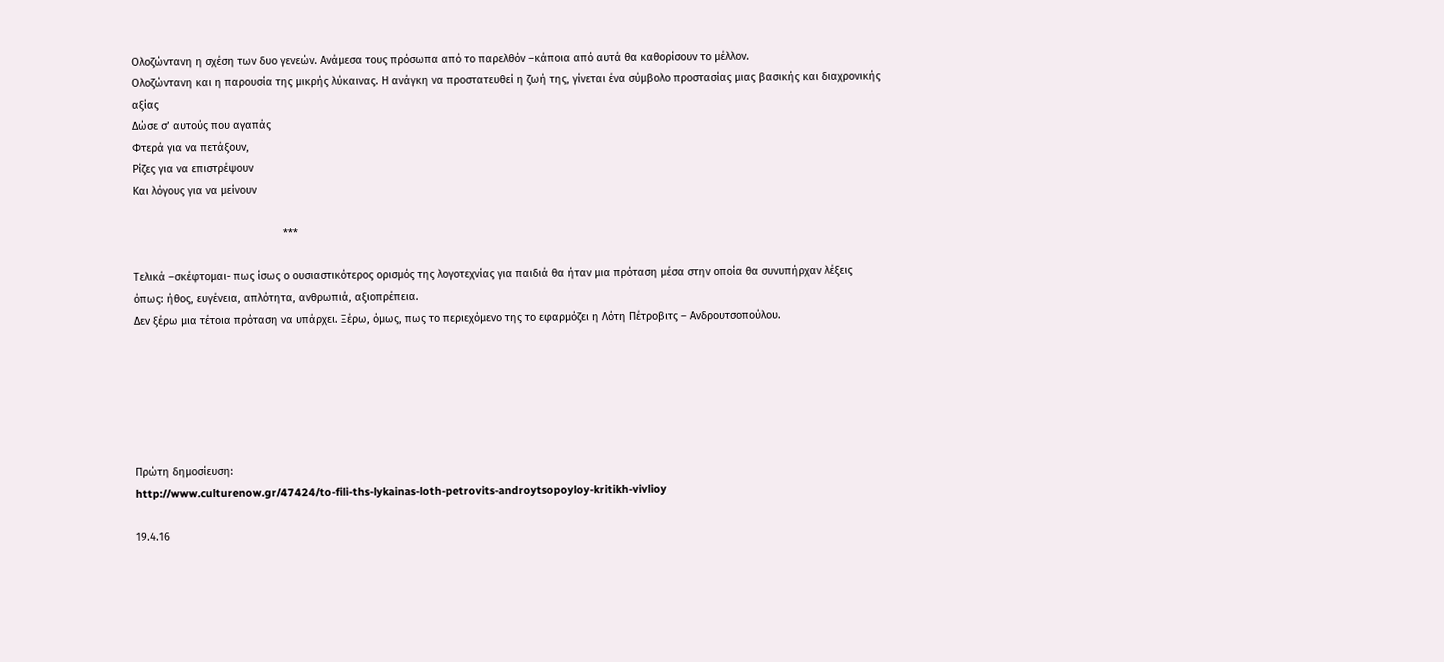Ολοζώντανη η σχέση των δυο γενεών. Ανάμεσα τους πρόσωπα από το παρελθόν –κάποια από αυτά θα καθορίσουν το μέλλον.
Ολοζώντανη και η παρουσία της μικρής λύκαινας. Η ανάγκη να προστατευθεί η ζωή της, γίνεται ένα σύμβολο προστασίας μιας βασικής και διαχρονικής αξίας
Δώσε σ’ αυτούς που αγαπάς
Φτερά για να πετάξουν,
Ρίζες για να επιστρέψουν
Και λόγους για να μείνουν

                                                  ***

Τελικά –σκέφτομαι- πως ίσως ο ουσιαστικότερος ορισμός της λογοτεχνίας για παιδιά θα ήταν μια πρόταση μέσα στην οποία θα συνυπήρχαν λέξεις όπως: ήθος, ευγένεια, απλότητα, ανθρωπιά, αξιοπρέπεια.
Δεν ξέρω μια τέτοια πρόταση να υπάρχει. Ξέρω, όμως, πως το περιεχόμενο της το εφαρμόζει η Λότη Πέτροβιτς – Ανδρουτσοπούλου.






Πρώτη δημοσίευση:
http://www.culturenow.gr/47424/to-fili-ths-lykainas-loth-petrovits-androytsopoyloy-kritikh-vivlioy

19.4.16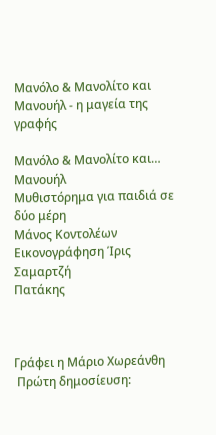Μανόλο & Μανολίτο και Μανουήλ - η μαγεία της γραφής

Μανόλο & Μανολίτο και… Μανουήλ
Μυθιστόρημα για παιδιά σε δύο μέρη
Μάνος Κοντολέων
Εικονογράφηση Ίρις Σαμαρτζή
Πατάκης



Γράφει η Μάριο Χωρεάνθη
 Πρώτη δημοσίευση: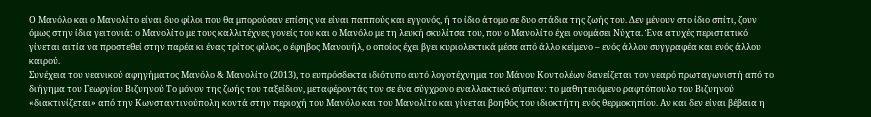Ο Μανόλο και ο Μανολίτο είναι δυο φίλοι που θα μπορούσαν επίσης να είναι παππούς και εγγονός, ή το ίδιο άτομο σε δυο στάδια της ζωής του. Δεν μένουν στο ίδιο σπίτι, ζουν όμως στην ίδια γειτονιά: ο Μανολίτο με τους καλλιτέχνες γονείς του και ο Μανόλο με τη λευκή σκυλίτσα του, που ο Μανολίτο έχει ονομάσει Νύχτα. Ένα ατυχές περιστατικό γίνεται αιτία να προστεθεί στην παρέα κι ένας τρίτος φίλος, ο έφηβος Μανουήλ, ο οποίος έχει βγει κυριολεκτικά μέσα από άλλο κείμενο – ενός άλλου συγγραφέα και ενός άλλου καιρού.
Συνέχεια του νεανικού αφηγήματος Μανόλο & Μανολίτο (2013), το ευπρόσδεκτα ιδιότυπο αυτό λογοτέχνημα του Μάνου Κοντολέων δανείζεται τον νεαρό πρωταγωνιστή από το διήγημα του Γεωργίου Βιζυηνού Το μόνον της ζωής του ταξείδιον, μεταφέροντάς τον σε ένα σύγχρονο εναλλακτικό σύμπαν: το μαθητευόμενο ραφτόπουλο του Βιζυηνού «διακτινίζεται» από την Κωνσταντινούπολη κοντά στην περιοχή του Μανόλο και του Μανολίτο και γίνεται βοηθός του ιδιοκτήτη ενός θερμοκηπίου. Αν και δεν είναι βέβαια η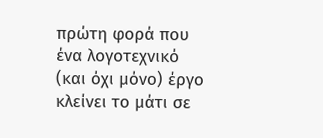πρώτη φορά που ένα λογοτεχνικό (και όχι μόνο) έργο κλείνει το μάτι σε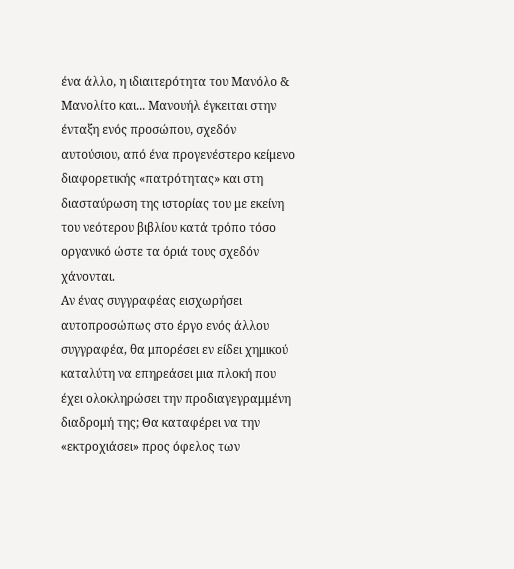ένα άλλο, η ιδιαιτερότητα του Μανόλο & Μανολίτο και... Μανουήλ έγκειται στην ένταξη ενός προσώπου, σχεδόν αυτούσιου, από ένα προγενέστερο κείμενο διαφορετικής «πατρότητας» και στη διασταύρωση της ιστορίας του με εκείνη του νεότερου βιβλίου κατά τρόπο τόσο οργανικό ώστε τα όριά τους σχεδόν χάνονται.
Αν ένας συγγραφέας εισχωρήσει αυτοπροσώπως στο έργο ενός άλλου συγγραφέα, θα μπορέσει εν είδει χημικού καταλύτη να επηρεάσει μια πλοκή που έχει ολοκληρώσει την προδιαγεγραμμένη διαδρομή της; Θα καταφέρει να την «εκτροχιάσει» προς όφελος των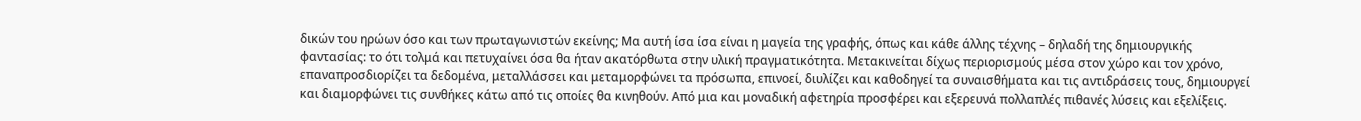δικών του ηρώων όσο και των πρωταγωνιστών εκείνης; Μα αυτή ίσα ίσα είναι η μαγεία της γραφής, όπως και κάθε άλλης τέχνης – δηλαδή της δημιουργικής φαντασίας: το ότι τολμά και πετυχαίνει όσα θα ήταν ακατόρθωτα στην υλική πραγματικότητα. Μετακινείται δίχως περιορισμούς μέσα στον χώρο και τον χρόνο, επαναπροσδιορίζει τα δεδομένα, μεταλλάσσει και μεταμορφώνει τα πρόσωπα, επινοεί, διυλίζει και καθοδηγεί τα συναισθήματα και τις αντιδράσεις τους, δημιουργεί και διαμορφώνει τις συνθήκες κάτω από τις οποίες θα κινηθούν. Από μια και μοναδική αφετηρία προσφέρει και εξερευνά πολλαπλές πιθανές λύσεις και εξελίξεις.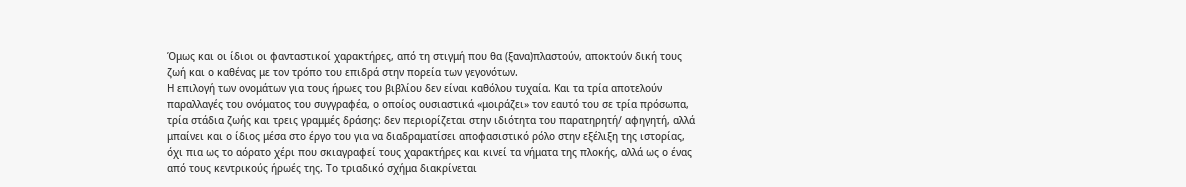Όμως και οι ίδιοι οι φανταστικοί χαρακτήρες, από τη στιγμή που θα (ξανα)πλαστούν, αποκτούν δική τους ζωή και ο καθένας με τον τρόπο του επιδρά στην πορεία των γεγονότων.
Η επιλογή των ονομάτων για τους ήρωες του βιβλίου δεν είναι καθόλου τυχαία. Και τα τρία αποτελούν παραλλαγές του ονόματος του συγγραφέα, ο οποίος ουσιαστικά «μοιράζει» τον εαυτό του σε τρία πρόσωπα, τρία στάδια ζωής και τρεις γραμμές δράσης: δεν περιορίζεται στην ιδιότητα του παρατηρητή/ αφηγητή, αλλά μπαίνει και ο ίδιος μέσα στο έργο του για να διαδραματίσει αποφασιστικό ρόλο στην εξέλιξη της ιστορίας, όχι πια ως το αόρατο χέρι που σκιαγραφεί τους χαρακτήρες και κινεί τα νήματα της πλοκής, αλλά ως ο ένας από τους κεντρικούς ήρωές της. Το τριαδικό σχήμα διακρίνεται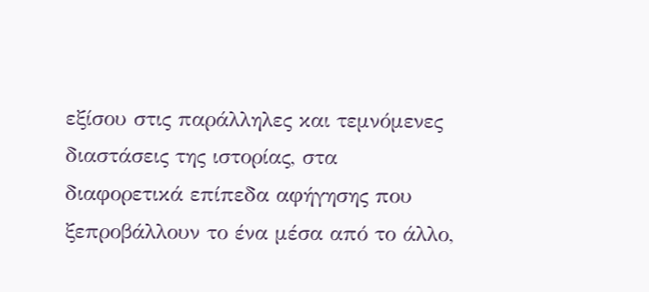εξίσου στις παράλληλες και τεμνόμενες διαστάσεις της ιστορίας, στα διαφορετικά επίπεδα αφήγησης που ξεπροβάλλουν το ένα μέσα από το άλλο,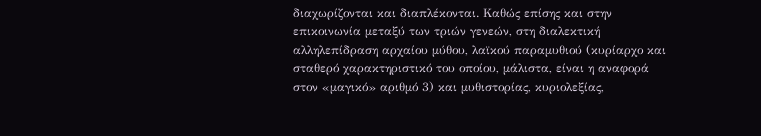διαχωρίζονται και διαπλέκονται. Καθώς επίσης και στην επικοινωνία μεταξύ των τριών γενεών, στη διαλεκτική αλληλεπίδραση αρχαίου μύθου, λαϊκού παραμυθιού (κυρίαρχο και σταθερό χαρακτηριστικό του οποίου, μάλιστα, είναι η αναφορά στον «μαγικό» αριθμό 3) και μυθιστορίας, κυριολεξίας,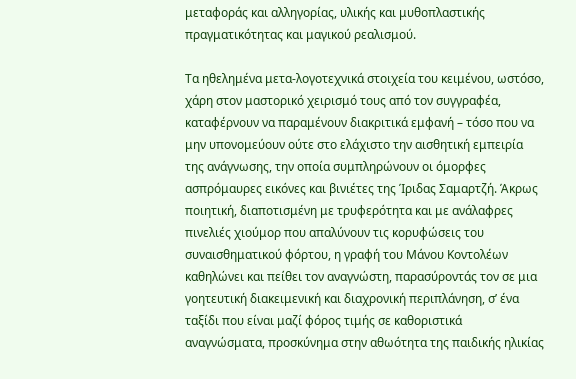μεταφοράς και αλληγορίας, υλικής και μυθοπλαστικής πραγματικότητας και μαγικού ρεαλισμού.

Τα ηθελημένα μετα-λογοτεχνικά στοιχεία του κειμένου, ωστόσο, χάρη στον μαστορικό χειρισμό τους από τον συγγραφέα, καταφέρνουν να παραμένουν διακριτικά εμφανή – τόσο που να μην υπονομεύουν ούτε στο ελάχιστο την αισθητική εμπειρία της ανάγνωσης, την οποία συμπληρώνουν οι όμορφες ασπρόμαυρες εικόνες και βινιέτες της Ίριδας Σαμαρτζή. Άκρως ποιητική, διαποτισμένη με τρυφερότητα και με ανάλαφρες πινελιές χιούμορ που απαλύνουν τις κορυφώσεις του συναισθηματικού φόρτου, η γραφή του Μάνου Κοντολέων καθηλώνει και πείθει τον αναγνώστη, παρασύροντάς τον σε μια γοητευτική διακειμενική και διαχρονική περιπλάνηση, σ’ ένα ταξίδι που είναι μαζί φόρος τιμής σε καθοριστικά αναγνώσματα, προσκύνημα στην αθωότητα της παιδικής ηλικίας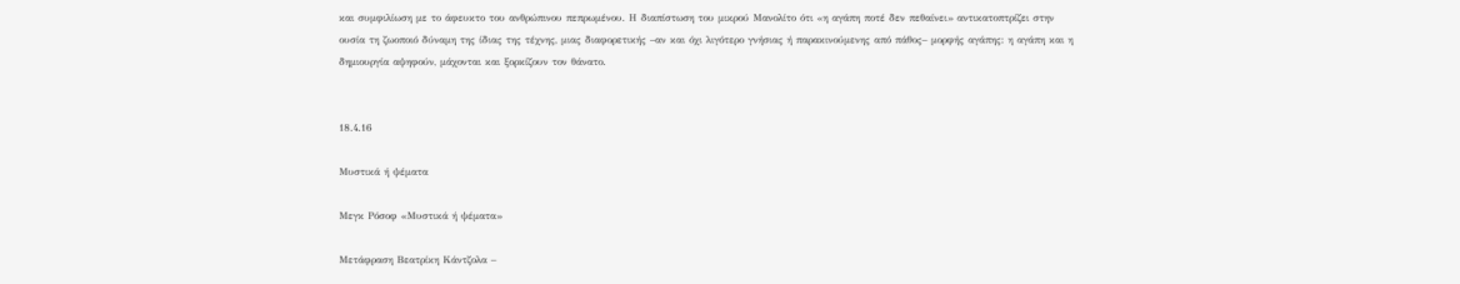και συμφιλίωση με το άφευκτο του ανθρώπινου πεπρωμένου. Η διαπίστωση του μικρού Μανολίτο ότι «η αγάπη ποτέ δεν πεθαίνει» αντικατοπτρίζει στην ουσία τη ζωοποιό δύναμη της ίδιας της τέχνης, μιας διαφορετικής –αν και όχι λιγότερο γνήσιας ή παρακινούμενης από πάθος– μορφής αγάπης: η αγάπη και η δημιουργία αψηφούν, μάχονται και ξορκίζουν τον θάνατο.


18.4.16

Μυστικά ή ψέματα

Μεγκ Ρόσοφ «Μυστικά ή ψέματα»

Μετάφραση Βεατρίκη Κάντζολα –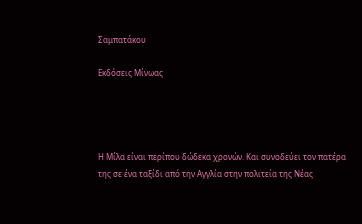Σαμπατάκου

Εκδόσεις Μίνωας




Η Μίλα είναι περίπου δώδεκα χρονών. Και συνοδεύει τον πατέρα της σε ένα ταξίδι από την Αγγλία στην πολιτεία της Νέας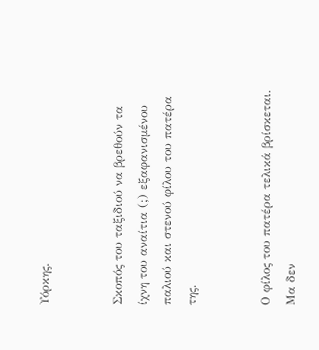Υόρκης.


Σκοπός του ταξιδιού να βρεθούν τα ίχνη του αναίτια (;) εξαφανισμένου παλιού και στενού φίλου του πατέρα της.


Ο φίλος του πατέρα τελικά βρίσκεται. Μα δεν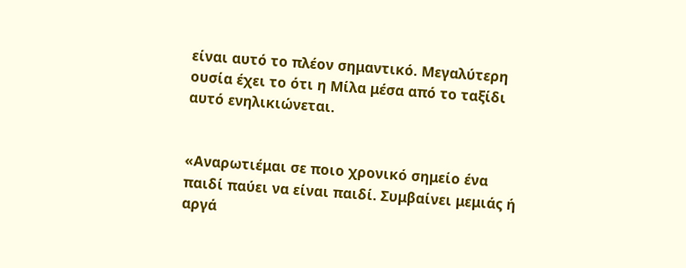είναι αυτό το πλέον σημαντικό. Μεγαλύτερη ουσία έχει το ότι η Μίλα μέσα από το ταξίδι αυτό ενηλικιώνεται.


«Αναρωτιέμαι σε ποιο χρονικό σημείο ένα παιδί παύει να είναι παιδί. Συμβαίνει μεμιάς ή αργά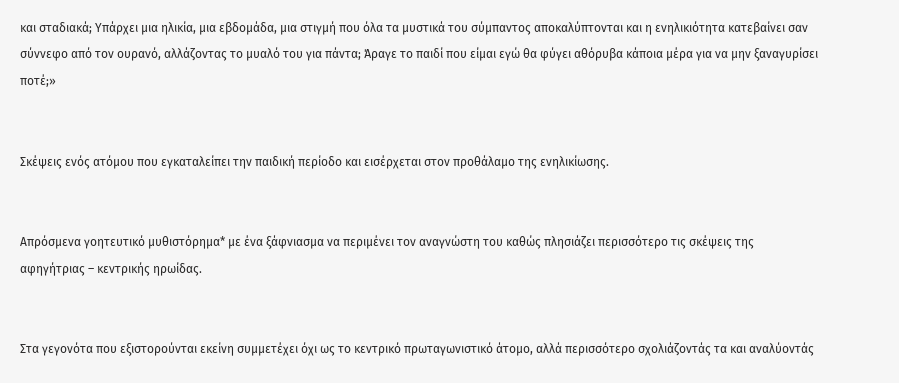και σταδιακά; Υπάρχει μια ηλικία, μια εβδομάδα, μια στιγμή που όλα τα μυστικά του σύμπαντος αποκαλύπτονται και η ενηλικιότητα κατεβαίνει σαν σύννεφο από τον ουρανό, αλλάζοντας το μυαλό του για πάντα; Άραγε το παιδί που είμαι εγώ θα φύγει αθόρυβα κάποια μέρα για να μην ξαναγυρίσει ποτέ;»


Σκέψεις ενός ατόμου που εγκαταλείπει την παιδική περίοδο και εισέρχεται στον προθάλαμο της ενηλικίωσης.


Απρόσμενα γοητευτικό μυθιστόρημα* με ένα ξάφνιασμα να περιμένει τον αναγνώστη του καθώς πλησιάζει περισσότερο τις σκέψεις της αφηγήτριας – κεντρικής ηρωίδας.


Στα γεγονότα που εξιστορούνται εκείνη συμμετέχει όχι ως το κεντρικό πρωταγωνιστικό άτομο, αλλά περισσότερο σχολιάζοντάς τα και αναλύοντάς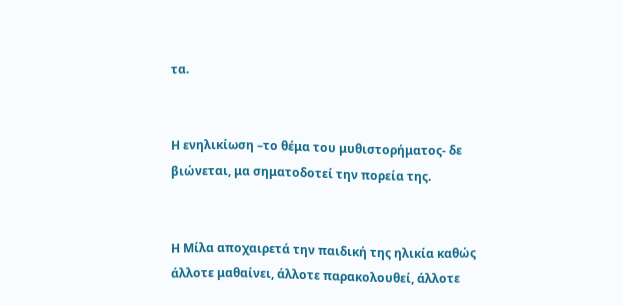τα.


Η ενηλικίωση –το θέμα του μυθιστορήματος- δε βιώνεται, μα σηματοδοτεί την πορεία της.


Η Μίλα αποχαιρετά την παιδική της ηλικία καθώς άλλοτε μαθαίνει, άλλοτε παρακολουθεί, άλλοτε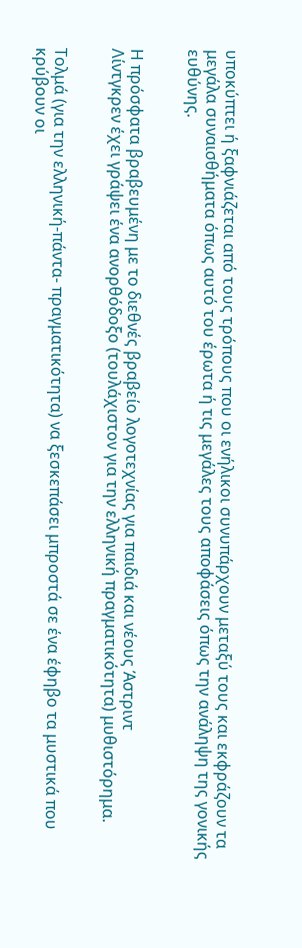υποκύπτει ή ξαφνιάζεται από τους τρόπους που οι ενήλικοι συνυπάρχουν μεταξύ τους και εκφράζουν τα μεγάλα συναισθήματα όπως αυτό του έρωτα ή τις μεγάλες τους αποφάσεις όπως την ανάληψη της γονικής ευθύνης.


Η πρόσφατα βραβευμένη με το διεθνές βραβείο λογοτεχνίας για παιδιά και νέους Άστριντ
Λίντγκρεν έχει γράψει ένα ανορθόδοξο (τουλάχιστον για την ελληνική πραγματικότητα) μυθιστόρημα.


Τολμά (για την ελληνική-πάντα- πραγματικότητα) να ξεσκεπάσει μπροστά σε ένα έφηβο τα μυστικά που κρύβουν οι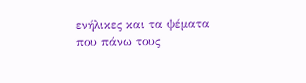ενήλικες και τα ψέματα που πάνω τους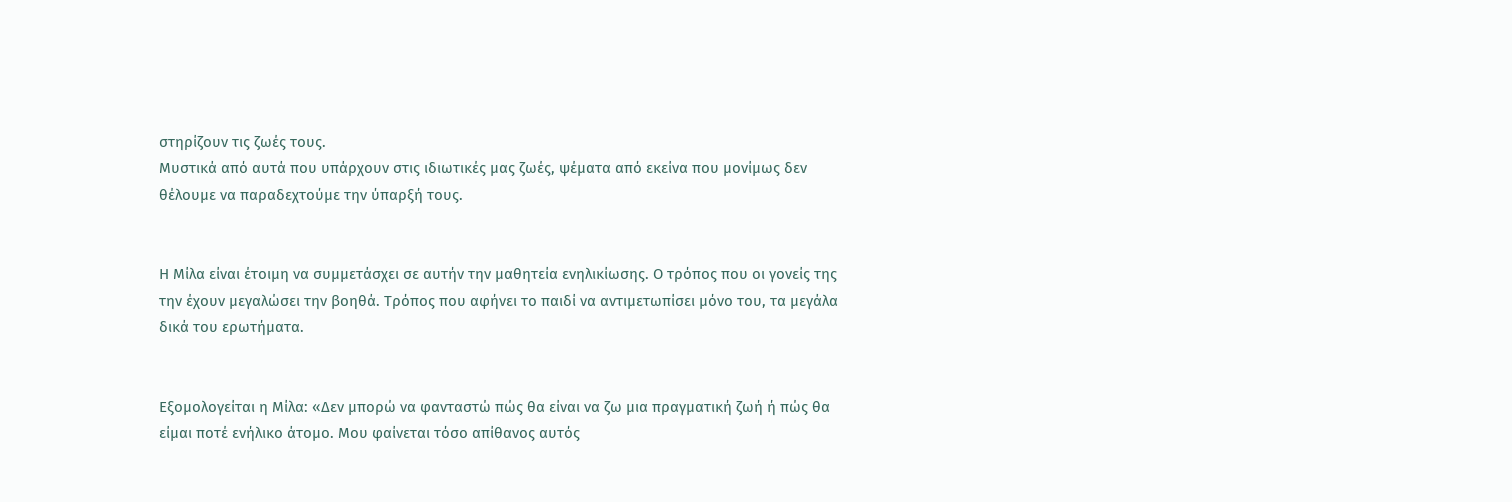στηρίζουν τις ζωές τους.
Μυστικά από αυτά που υπάρχουν στις ιδιωτικές μας ζωές, ψέματα από εκείνα που μονίμως δεν θέλουμε να παραδεχτούμε την ύπαρξή τους.


Η Μίλα είναι έτοιμη να συμμετάσχει σε αυτήν την μαθητεία ενηλικίωσης. Ο τρόπος που οι γονείς της την έχουν μεγαλώσει την βοηθά. Τρόπος που αφήνει το παιδί να αντιμετωπίσει μόνο του, τα μεγάλα δικά του ερωτήματα.


Εξομολογείται η Μίλα: «Δεν μπορώ να φανταστώ πώς θα είναι να ζω μια πραγματική ζωή ή πώς θα είμαι ποτέ ενήλικο άτομο. Μου φαίνεται τόσο απίθανος αυτός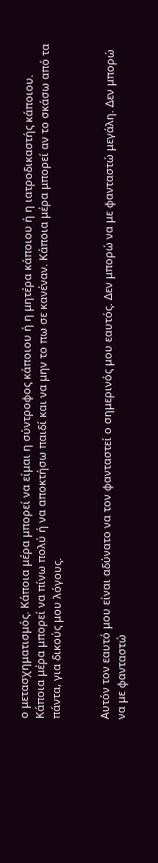ο μετασχηματισμός. Κάποια μέρα μπορεί να είμαι η σύντροφος κάποιου ή η μητέρα κάποιου ή η ιατροδικαστής κάποιου. Κάποια μέρα μπορεί να πίνω πολύ ή να αποκτήσω παιδί και να μην το πω σε κανέναν. Κάποια μέρα μπορεί αν το σκάσω από τα πάντα, για δικούς μου λόγους.


Αυτόν τον εαυτό μου είναι αδύνατο να τον φανταστεί ο σημερινός μου εαυτός. Δεν μπορώ να με φανταστώ μεγάλη. Δεν μπορώ να με φανταστώ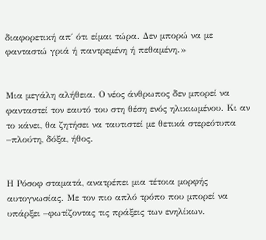διαφορετική απ΄ ότι είμαι τώρα. Δεν μπορώ να με φανταστώ γριά ή παντρεμένη ή πεθαμένη.»


Μια μεγάλη αλήθεια. Ο νέος άνθρωπος δεν μπορεί να φανταστεί τον εαυτό του στη θέση ενός ηλικιωμένου. Κι αν το κάνει, θα ζητήσει να ταυτιστεί με θετικά στερεότυπα –πλούτη, δόξα, ήθος.


Η Ρόσοφ σταματά, ανατρέπει μια τέτοια μορφής αυτογνωσίας. Με τον πιο απλό τρόπο που μπορεί να υπάρξει –φωτίζοντας τις πράξεις των ενηλίκων.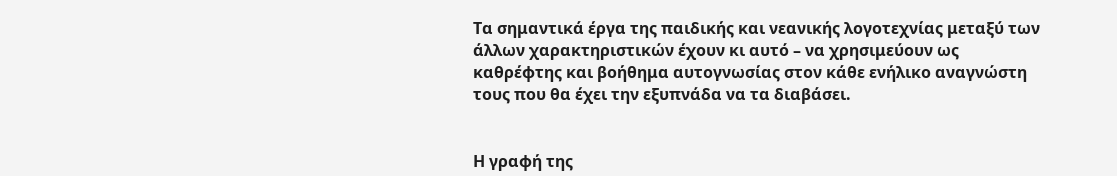Τα σημαντικά έργα της παιδικής και νεανικής λογοτεχνίας μεταξύ των άλλων χαρακτηριστικών έχουν κι αυτό – να χρησιμεύουν ως καθρέφτης και βοήθημα αυτογνωσίας στον κάθε ενήλικο αναγνώστη τους που θα έχει την εξυπνάδα να τα διαβάσει.


Η γραφή της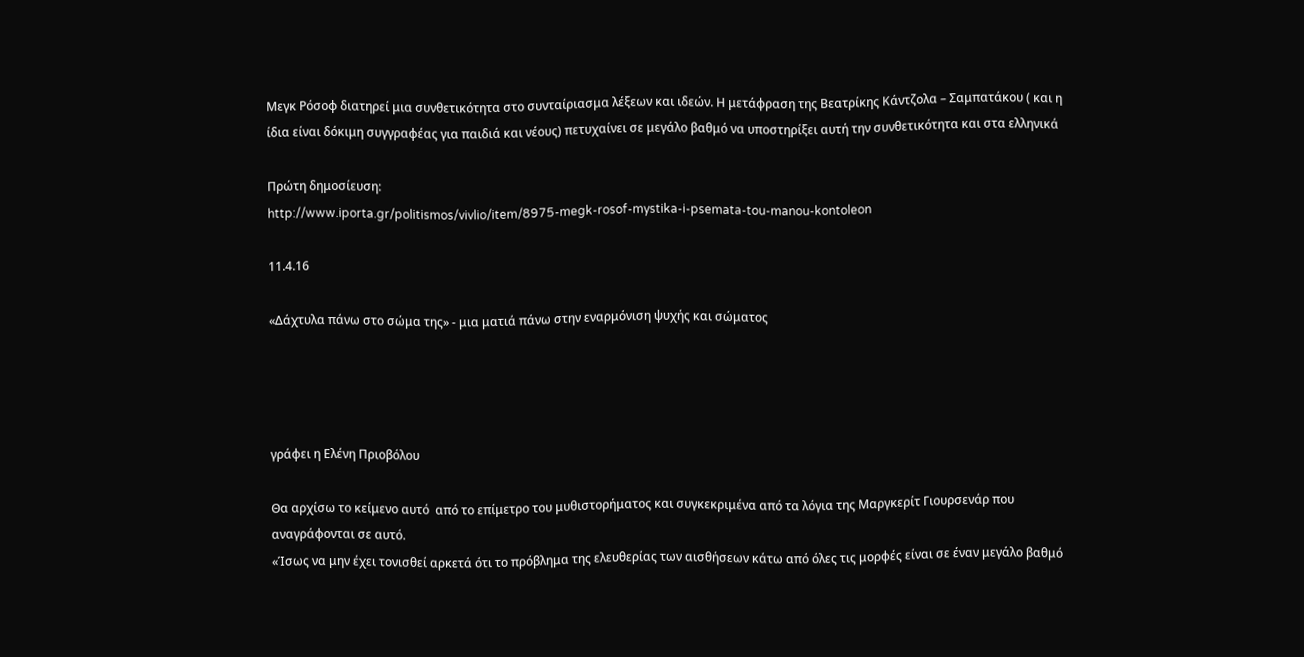Μεγκ Ρόσοφ διατηρεί μια συνθετικότητα στο συνταίριασμα λέξεων και ιδεών. Η μετάφραση της Βεατρίκης Κάντζολα – Σαμπατάκου ( και η ίδια είναι δόκιμη συγγραφέας για παιδιά και νέους) πετυχαίνει σε μεγάλο βαθμό να υποστηρίξει αυτή την συνθετικότητα και στα ελληνικά

Πρώτη δημοσίευση:
http://www.iporta.gr/politismos/vivlio/item/8975-megk-rosof-mystika-i-psemata-tou-manou-kontoleon

11.4.16

«Δάχτυλα πάνω στο σώμα της» - μια ματιά πάνω στην εναρμόνιση ψυχής και σώματος




γράφει η Ελένη Πριοβόλου

Θα αρχίσω το κείμενο αυτό  από το επίμετρο του μυθιστορήματος και συγκεκριμένα από τα λόγια της Μαργκερίτ Γιουρσενάρ που αναγράφονται σε αυτό.
«Ίσως να μην έχει τονισθεί αρκετά ότι το πρόβλημα της ελευθερίας των αισθήσεων κάτω από όλες τις μορφές είναι σε έναν μεγάλο βαθμό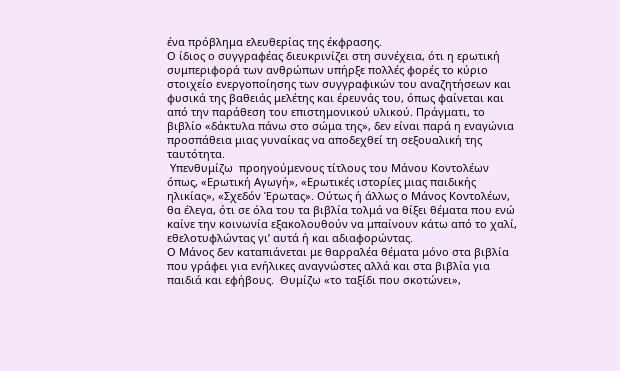ένα πρόβλημα ελευθερίας της έκφρασης.
Ο ίδιος ο συγγραφέας διευκρινίζει στη συνέχεια, ότι η ερωτική συμπεριφορά των ανθρώπων υπήρξε πολλές φορές το κύριο στοιχείο ενεργοποίησης των συγγραφικών του αναζητήσεων και φυσικά της βαθειάς μελέτης και έρευνάς του, όπως φαίνεται και από την παράθεση του επιστημονικού υλικού. Πράγματι, το βιβλίο «δάκτυλα πάνω στο σώμα της», δεν είναι παρά η εναγώνια προσπάθεια μιας γυναίκας να αποδεχθεί τη σεξουαλική της ταυτότητα.
 Υπενθυμίζω  προηγούμενους τίτλους του Μάνου Κοντολέων όπως, «Ερωτική Αγωγή», «Ερωτικές ιστορίες μιας παιδικής ηλικίας», «Σχεδόν Έρωτας». Ούτως ή άλλως ο Μάνος Κοντολέων, θα έλεγα, ότι σε όλα του τα βιβλία τολμά να θίξει θέματα που ενώ καίνε την κοινωνία εξακολουθούν να μπαίνουν κάτω από το χαλί, εθελοτυφλώντας γι’ αυτά ή και αδιαφορώντας.
Ο Μάνος δεν καταπιάνεται με θαρραλέα θέματα μόνο στα βιβλία που γράφει για ενήλικες αναγνώστες αλλά και στα βιβλία για παιδιά και εφήβους.  Θυμίζω «το ταξίδι που σκοτώνει»,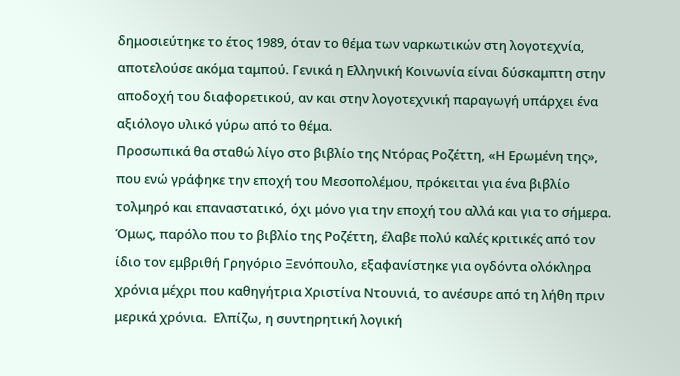δημοσιεύτηκε το έτος 1989, όταν το θέμα των ναρκωτικών στη λογοτεχνία, αποτελούσε ακόμα ταμπού. Γενικά η Ελληνική Κοινωνία είναι δύσκαμπτη στην αποδοχή του διαφορετικού, αν και στην λογοτεχνική παραγωγή υπάρχει ένα αξιόλογο υλικό γύρω από το θέμα.
Προσωπικά θα σταθώ λίγο στο βιβλίο της Ντόρας Ροζέττη, «Η Ερωμένη της», που ενώ γράφηκε την εποχή του Μεσοπολέμου, πρόκειται για ένα βιβλίο τολμηρό και επαναστατικό, όχι μόνο για την εποχή του αλλά και για το σήμερα.  Όμως, παρόλο που το βιβλίο της Ροζέττη, έλαβε πολύ καλές κριτικές από τον ίδιο τον εμβριθή Γρηγόριο Ξενόπουλο, εξαφανίστηκε για ογδόντα ολόκληρα χρόνια μέχρι που καθηγήτρια Χριστίνα Ντουνιά, το ανέσυρε από τη λήθη πριν μερικά χρόνια.  Ελπίζω, η συντηρητική λογική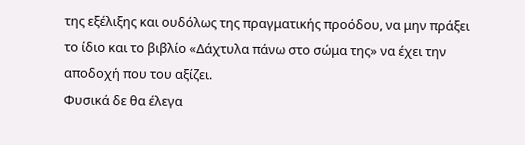της εξέλιξης και ουδόλως της πραγματικής προόδου, να μην πράξει το ίδιο και το βιβλίο «Δάχτυλα πάνω στο σώμα της» να έχει την αποδοχή που του αξίζει.
Φυσικά δε θα έλεγα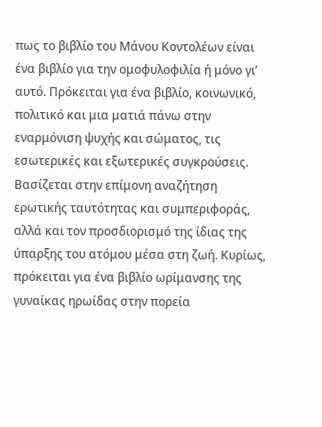πως το βιβλίο του Μάνου Κοντολέων είναι ένα βιβλίο για την ομοφυλοφιλία ή μόνο γι’ αυτό. Πρόκειται για ένα βιβλίο, κοινωνικό, πολιτικό και μια ματιά πάνω στην εναρμόνιση ψυχής και σώματος, τις εσωτερικές και εξωτερικές συγκρούσεις.  Βασίζεται στην επίμονη αναζήτηση ερωτικής ταυτότητας και συμπεριφοράς, αλλά και τον προσδιορισμό της ίδιας της ύπαρξης του ατόμου μέσα στη ζωή. Κυρίως, πρόκειται για ένα βιβλίο ωρίμανσης της γυναίκας ηρωίδας στην πορεία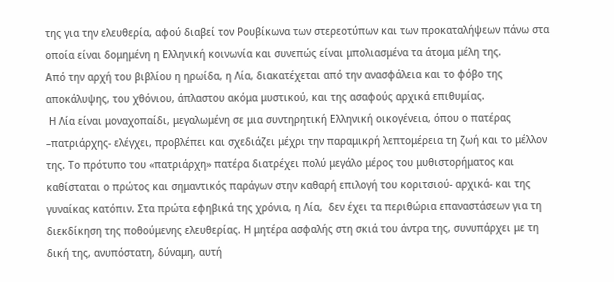της για την ελευθερία, αφού διαβεί τον Ρουβίκωνα των στερεοτύπων και των προκαταλήψεων πάνω στα οποία είναι δομημένη η Ελληνική κοινωνία και συνεπώς είναι μπολιασμένα τα άτομα μέλη της.
Από την αρχή του βιβλίου η ηρωίδα, η Λία, διακατέχεται από την ανασφάλεια και το φόβο της αποκάλυψης, του χθόνιου, άπλαστου ακόμα μυστικού, και της ασαφούς αρχικά επιθυμίας.
 Η Λία είναι μοναχοπαίδι, μεγαλωμένη σε μια συντηρητική Ελληνική οικογένεια, όπου ο πατέρας –πατριάρχης- ελέγχει, προβλέπει και σχεδιάζει μέχρι την παραμικρή λεπτομέρεια τη ζωή και το μέλλον της. Το πρότυπο του «πατριάρχη» πατέρα διατρέχει πολύ μεγάλο μέρος του μυθιστορήματος και καθίσταται ο πρώτος και σημαντικός παράγων στην καθαρή επιλογή του κοριτσιού- αρχικά- και της γυναίκας κατόπιν. Στα πρώτα εφηβικά της χρόνια, η Λία,  δεν έχει τα περιθώρια επαναστάσεων για τη διεκδίκηση της ποθούμενης ελευθερίας. Η μητέρα ασφαλής στη σκιά του άντρα της, συνυπάρχει με τη δική της, ανυπόστατη, δύναμη, αυτή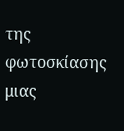της φωτοσκίασης μιας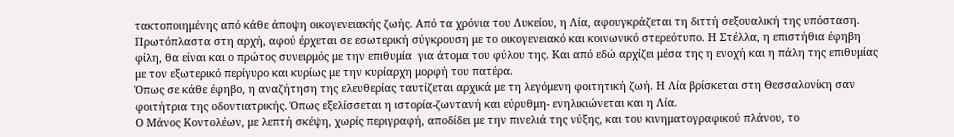τακτοποιημένης από κάθε άποψη οικογενειακής ζωής. Από τα χρόνια του Λυκείου, η Λία, αφουγκράζεται τη διττή σεξουαλική της υπόσταση. Πρωτόπλαστα στη αρχή, αφού έρχεται σε εσωτερική σύγκρουση με το οικογενειακό και κοινωνικό στερεότυπο. Η Στέλλα, η επιστήθια έφηβη φίλη, θα είναι και ο πρώτος συνειρμός με την επιθυμία  για άτομα του φύλου της. Και από εδώ αρχίζει μέσα της η ενοχή και η πάλη της επιθυμίας με τον εξωτερικό περίγυρο και κυρίως με την κυρίαρχη μορφή του πατέρα.
Όπως σε κάθε έφηβο, η αναζήτηση της ελευθερίας ταυτίζεται αρχικά με τη λεγόμενη φοιτητική ζωή. Η Λία βρίσκεται στη Θεσσαλονίκη σαν φοιτήτρια της οδοντιατρικής. Όπως εξελίσσεται η ιστορία-ζωντανή και εύρυθμη- ενηλικιώνεται και η Λία.
Ο Μάνος Κοντολέων, με λεπτή σκέψη, χωρίς περιγραφή, αποδίδει με την πινελιά της νύξης, και του κινηματογραφικού πλάνου, το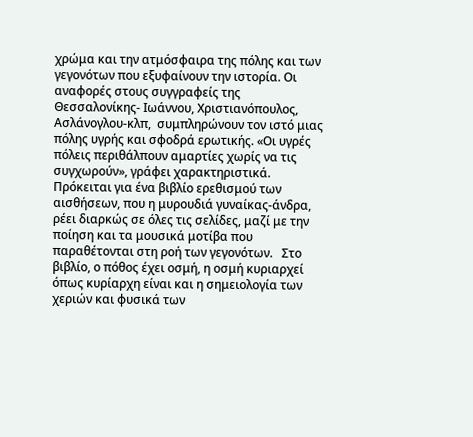χρώμα και την ατμόσφαιρα της πόλης και των γεγονότων που εξυφαίνουν την ιστορία. Οι αναφορές στους συγγραφείς της Θεσσαλονίκης- Ιωάννου, Χριστιανόπουλος, Ασλάνογλου-κλπ,  συμπληρώνουν τον ιστό μιας πόλης υγρής και σφοδρά ερωτικής. «Οι υγρές πόλεις περιθάλπουν αμαρτίες χωρίς να τις συγχωρούν», γράφει χαρακτηριστικά.
Πρόκειται για ένα βιβλίο ερεθισμού των αισθήσεων, που η μυρουδιά γυναίκας-άνδρα, ρέει διαρκώς σε όλες τις σελίδες, μαζί με την ποίηση και τα μουσικά μοτίβα που παραθέτονται στη ροή των γεγονότων.   Στο βιβλίο, ο πόθος έχει οσμή, η οσμή κυριαρχεί όπως κυρίαρχη είναι και η σημειολογία των χεριών και φυσικά των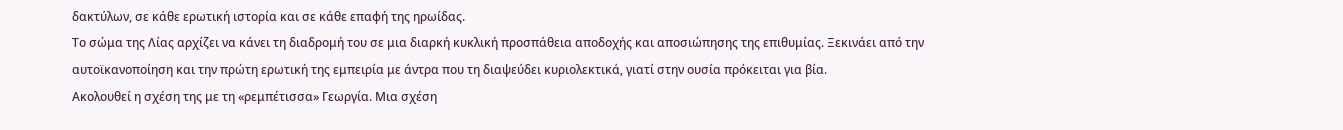δακτύλων, σε κάθε ερωτική ιστορία και σε κάθε επαφή της ηρωίδας.
Το σώμα της Λίας αρχίζει να κάνει τη διαδρομή του σε μια διαρκή κυκλική προσπάθεια αποδοχής και αποσιώπησης της επιθυμίας. Ξεκινάει από την αυτοϊκανοποίηση και την πρώτη ερωτική της εμπειρία με άντρα που τη διαψεύδει κυριολεκτικά, γιατί στην ουσία πρόκειται για βία.
Ακολουθεί η σχέση της με τη «ρεμπέτισσα» Γεωργία. Μια σχέση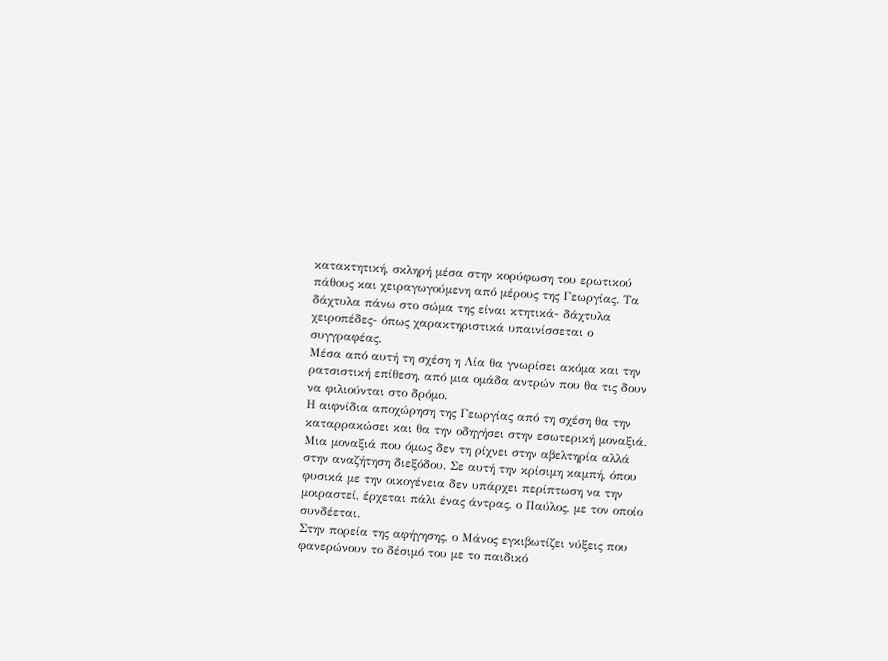κατακτητική, σκληρή μέσα στην κορύφωση του ερωτικού πάθους και χειραγωγούμενη από μέρους της Γεωργίας. Τα δάχτυλα πάνω στο σώμα της είναι κτητικά- δάχτυλα χειροπέδες- όπως χαρακτηριστικά υπαινίσσεται ο συγγραφέας.
Μέσα από αυτή τη σχέση η Λία θα γνωρίσει ακόμα και την ρατσιστική επίθεση, από μια ομάδα αντρών που θα τις δουν να φιλιούνται στο δρόμο.
Η αιφνίδια αποχώρηση της Γεωργίας από τη σχέση θα την καταρρακώσει και θα την οδηγήσει στην εσωτερική μοναξιά. Μια μοναξιά που όμως δεν τη ρίχνει στην αβελτηρία αλλά στην αναζήτηση διεξόδου. Σε αυτή την κρίσιμη καμπή, όπου φυσικά με την οικογένεια δεν υπάρχει περίπτωση να την μοιραστεί, έρχεται πάλι ένας άντρας, ο Παύλος, με τον οποίο συνδέεται.
Στην πορεία της αφήγησης, ο Μάνος εγκιβωτίζει νύξεις που φανερώνουν το δέσιμό του με το παιδικό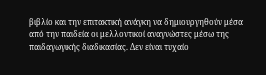βιβλίο και την επιτακτική ανάγκη να δημιουργηθούν μέσα από την παιδεία οι μελλοντικοί αναγνώστες μέσω της παιδαγωγικής διαδικασίας. Δεν είναι τυχαίο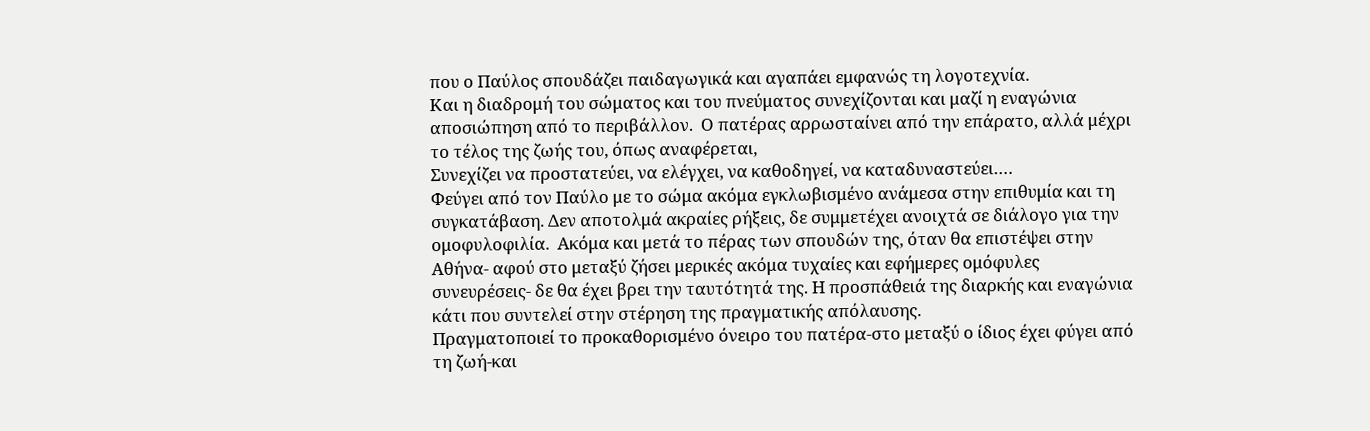που ο Παύλος σπουδάζει παιδαγωγικά και αγαπάει εμφανώς τη λογοτεχνία.
Και η διαδρομή του σώματος και του πνεύματος συνεχίζονται και μαζί η εναγώνια αποσιώπηση από το περιβάλλον.  Ο πατέρας αρρωσταίνει από την επάρατο, αλλά μέχρι το τέλος της ζωής του, όπως αναφέρεται,
Συνεχίζει να προστατεύει, να ελέγχει, να καθοδηγεί, να καταδυναστεύει….
Φεύγει από τον Παύλο με το σώμα ακόμα εγκλωβισμένο ανάμεσα στην επιθυμία και τη συγκατάβαση. Δεν αποτολμά ακραίες ρήξεις, δε συμμετέχει ανοιχτά σε διάλογο για την ομοφυλοφιλία.  Ακόμα και μετά το πέρας των σπουδών της, όταν θα επιστέψει στην Αθήνα- αφού στο μεταξύ ζήσει μερικές ακόμα τυχαίες και εφήμερες ομόφυλες συνευρέσεις- δε θα έχει βρει την ταυτότητά της. Η προσπάθειά της διαρκής και εναγώνια κάτι που συντελεί στην στέρηση της πραγματικής απόλαυσης.
Πραγματοποιεί το προκαθορισμένο όνειρο του πατέρα-στο μεταξύ ο ίδιος έχει φύγει από τη ζωή-και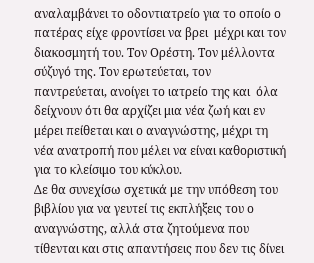αναλαμβάνει το οδοντιατρείο για το οποίο ο πατέρας είχε φροντίσει να βρει  μέχρι και τον διακοσμητή του. Τον Ορέστη. Τον μέλλοντα σύζυγό της. Τον ερωτεύεται, τον  παντρεύεται, ανοίγει το ιατρείο της και  όλα δείχνουν ότι θα αρχίζει μια νέα ζωή και εν μέρει πείθεται και ο αναγνώστης, μέχρι τη νέα ανατροπή που μέλει να είναι καθοριστική για το κλείσιμο του κύκλου.
Δε θα συνεχίσω σχετικά με την υπόθεση του βιβλίου για να γευτεί τις εκπλήξεις του ο αναγνώστης, αλλά στα ζητούμενα που τίθενται και στις απαντήσεις που δεν τις δίνει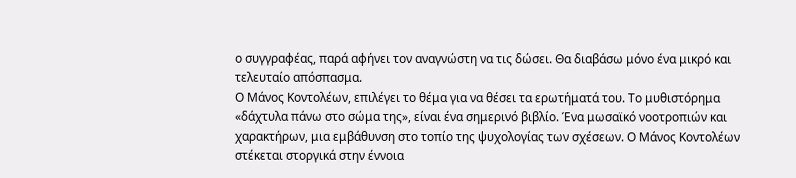ο συγγραφέας, παρά αφήνει τον αναγνώστη να τις δώσει. Θα διαβάσω μόνο ένα μικρό και τελευταίο απόσπασμα.
Ο Μάνος Κοντολέων, επιλέγει το θέμα για να θέσει τα ερωτήματά του. Το μυθιστόρημα «δάχτυλα πάνω στο σώμα της», είναι ένα σημερινό βιβλίο. Ένα μωσαϊκό νοοτροπιών και χαρακτήρων, μια εμβάθυνση στο τοπίο της ψυχολογίας των σχέσεων. Ο Μάνος Κοντολέων στέκεται στοργικά στην έννοια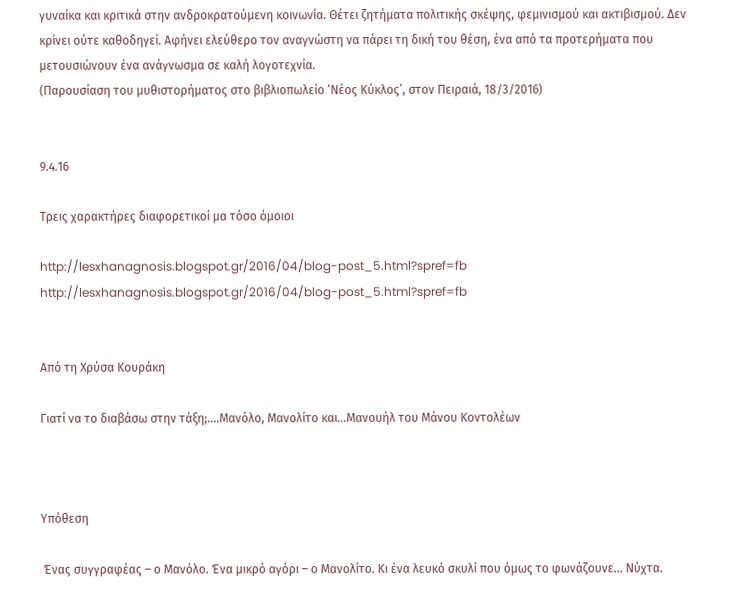γυναίκα και κριτικά στην ανδροκρατούμενη κοινωνία. Θέτει ζητήματα πολιτικής σκέψης, φεμινισμού και ακτιβισμού. Δεν κρίνει ούτε καθοδηγεί. Αφήνει ελεύθερο τον αναγνώστη να πάρει τη δική του θέση, ένα από τα προτερήματα που μετουσιώνουν ένα ανάγνωσμα σε καλή λογοτεχνία.
(Παρουσίαση του μυθιστορήματος στο βιβλιοπωλείο ‘Νέος Κύκλος’, στον Πειραιά, 18/3/2016)


9.4.16

Τρεις χαρακτήρες διαφορετικοί μα τόσο όμοιοι

http://lesxhanagnosis.blogspot.gr/2016/04/blog-post_5.html?spref=fb
http://lesxhanagnosis.blogspot.gr/2016/04/blog-post_5.html?spref=fb


Από τη Χρύσα Κουράκη

Γιατί να το διαβάσω στην τάξη;....Μανόλο, Μανολίτο και...Μανουήλ του Μάνου Κοντολέων



Υπόθεση

 Ένας συγγραφέας – ο Μανόλο. Ένα µικρό αγόρι – ο Μανολίτο. Κι ένα λευκό σκυλί που όµως το φωνάζουνε… Νύχτα.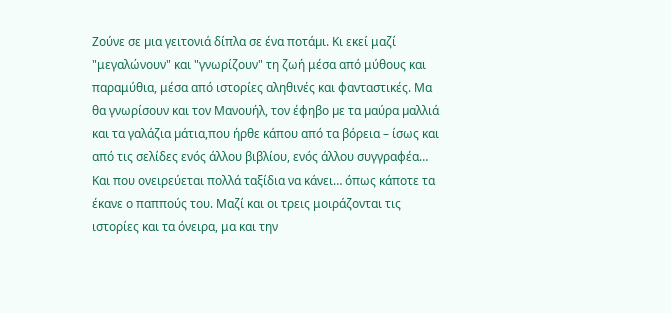Ζούνε σε µια γειτονιά δίπλα σε ένα ποτάµι. Κι εκεί μαζί "μεγαλώνουν" και "γνωρίζουν" τη ζωή μέσα από μύθους και παραμύθια, μέσα από ιστορίες αληθινές και φανταστικές. Μα θα γνωρίσουν και τον Μανουήλ, τον έφηβο µε τα µαύρα µαλλιά και τα γαλάζια µάτια,που ήρθε κάπου από τα βόρεια – ίσως και από τις σελίδες ενός άλλου βιβλίου, ενός άλλου συγγραφέα… Και που ονειρεύεται πολλά ταξίδια να κάνει… όπως κάποτε τα έκανε ο παππούς του. Μαζί και οι τρεις μοιράζονται τις ιστορίες και τα όνειρα, μα και την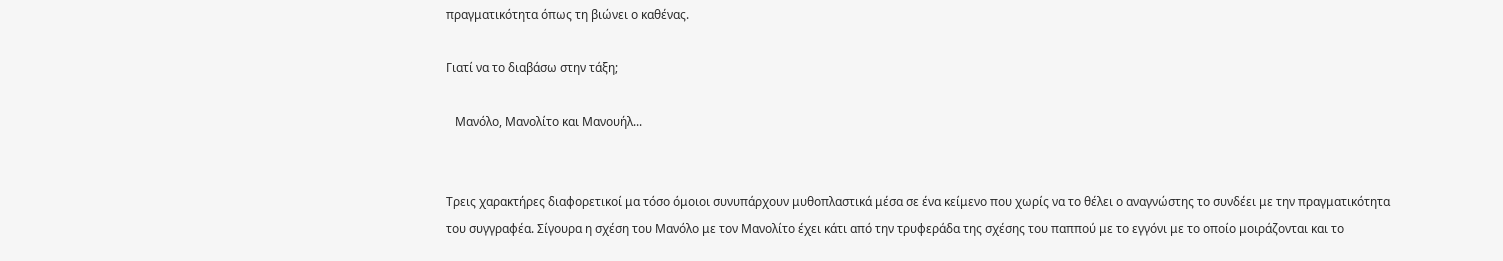πραγματικότητα όπως τη βιώνει ο καθένας.

Γιατί να το διαβάσω στην τάξη;

   Μανόλο, Μανολίτο και Μανουήλ...


Τρεις χαρακτήρες διαφορετικοί μα τόσο όμοιοι συνυπάρχουν μυθοπλαστικά μέσα σε ένα κείμενο που χωρίς να το θέλει ο αναγνώστης το συνδέει με την πραγματικότητα του συγγραφέα. Σίγουρα η σχέση του Μανόλο με τον Μανολίτο έχει κάτι από την τρυφεράδα της σχέσης του παππού με το εγγόνι με το οποίο μοιράζονται και το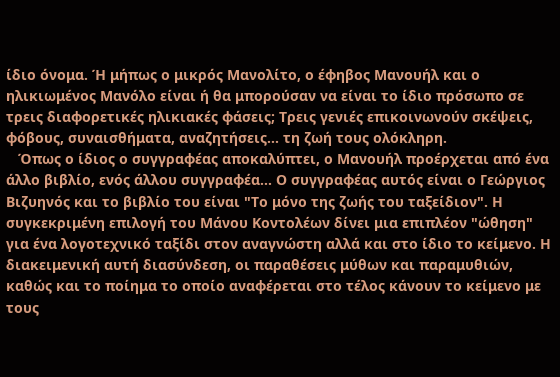ίδιο όνομα. Ή μήπως ο μικρός Μανολίτο, ο έφηβος Μανουήλ και ο ηλικιωμένος Μανόλο είναι ή θα μπορούσαν να είναι το ίδιο πρόσωπο σε τρεις διαφορετικές ηλικιακές φάσεις; Τρεις γενιές επικοινωνούν σκέψεις, φόβους, συναισθήματα, αναζητήσεις... τη ζωή τους ολόκληρη.
   Όπως ο ίδιος ο συγγραφέας αποκαλύπτει, ο Μανουήλ προέρχεται από ένα άλλο βιβλίο, ενός άλλου συγγραφέα... Ο συγγραφέας αυτός είναι ο Γεώργιος Βιζυηνός και το βιβλίο του είναι "Το μόνο της ζωής του ταξείδιον". Η συγκεκριμένη επιλογή του Μάνου Κοντολέων δίνει μια επιπλέον "ώθηση" για ένα λογοτεχνικό ταξίδι στον αναγνώστη αλλά και στο ίδιο το κείμενο. Η διακειμενική αυτή διασύνδεση, οι παραθέσεις μύθων και παραμυθιών, καθώς και το ποίημα το οποίο αναφέρεται στο τέλος κάνουν το κείμενο με τους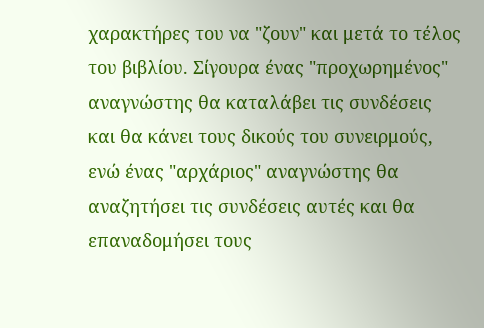χαρακτήρες του να "ζουν" και μετά το τέλος του βιβλίου. Σίγουρα ένας "προχωρημένος" αναγνώστης θα καταλάβει τις συνδέσεις και θα κάνει τους δικούς του συνειρμούς, ενώ ένας "αρχάριος" αναγνώστης θα αναζητήσει τις συνδέσεις αυτές και θα επαναδομήσει τους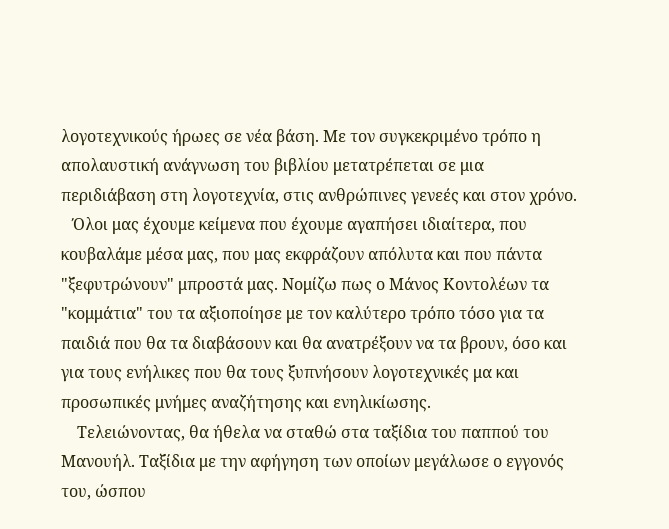λογοτεχνικούς ήρωες σε νέα βάση. Με τον συγκεκριμένο τρόπο η απολαυστική ανάγνωση του βιβλίου μετατρέπεται σε μια περιδιάβαση στη λογοτεχνία, στις ανθρώπινες γενεές και στον χρόνο.
   Όλοι μας έχουμε κείμενα που έχουμε αγαπήσει ιδιαίτερα, που κουβαλάμε μέσα μας, που μας εκφράζουν απόλυτα και που πάντα "ξεφυτρώνουν" μπροστά μας. Νομίζω πως ο Μάνος Κοντολέων τα "κομμάτια" του τα αξιοποίησε με τον καλύτερο τρόπο τόσο για τα παιδιά που θα τα διαβάσουν και θα ανατρέξουν να τα βρουν, όσο και για τους ενήλικες που θα τους ξυπνήσουν λογοτεχνικές μα και προσωπικές μνήμες αναζήτησης και ενηλικίωσης.
    Τελειώνοντας, θα ήθελα να σταθώ στα ταξίδια του παππού του Μανουήλ. Ταξίδια με την αφήγηση των οποίων μεγάλωσε ο εγγονός του, ώσπου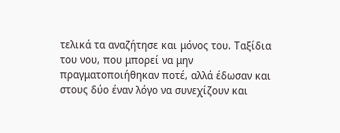τελικά τα αναζήτησε και μόνος του. Ταξίδια του νου, που μπορεί να μην πραγματοποιήθηκαν ποτέ, αλλά έδωσαν και στους δύο έναν λόγο να συνεχίζουν και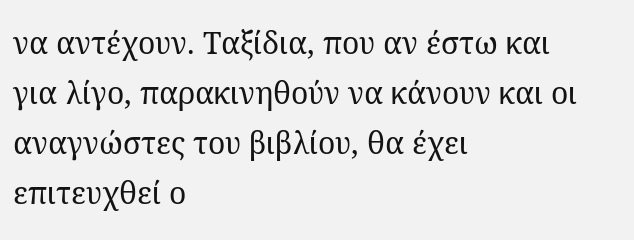να αντέχουν. Ταξίδια, που αν έστω και για λίγο, παρακινηθούν να κάνουν και οι αναγνώστες του βιβλίου, θα έχει επιτευχθεί ο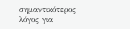σημαντικότερος λόγος για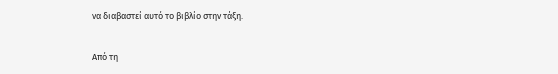να διαβαστεί αυτό το βιβλίο στην τάξη.


Από τη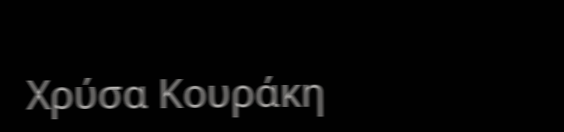Χρύσα Κουράκη